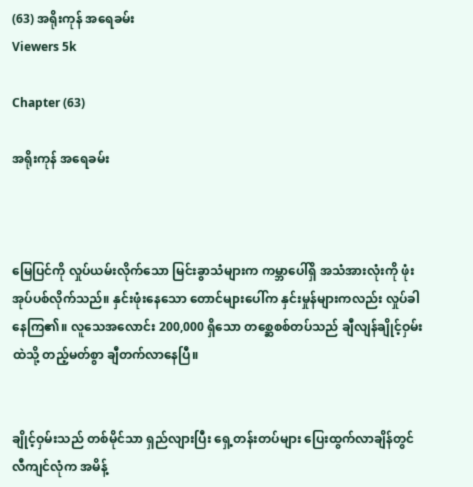(63) အရိုးကုန် အရေခမ်း
Viewers 5k

Chapter (63)

အရိုးကုန် အရေခမ်း



မြေပြင်ကို လှုပ်ယမ်းလိုက်သော မြင်းခွာသံများက ကမ္ဘာပေါ်ရှိ အသံအားလုံးကို ဖုံးအုပ်ပစ်လိုက်သည်။ နှင်းဖုံးနေသော တောင်များပေါ်က နှင်းမှုန်များကလည်း လှုပ်ခါနေကြ၏။ လူသေအလောင်း 200,000 ရှိသော တစ္ဆေစစ်တပ်သည် ချီလျန်ချိုင့်ဝှမ်းထဲသို့ တည့်မတ်စွာ ချီတက်လာနေပြီ။


ချိုင့်ဝှမ်းသည် တစ်မိုင်သာ ရှည်လျားပြီး ရှေ့တန်းတပ်များ ပြေးထွက်လာချိန်တွင် လီကျင်လုံက အမိန့်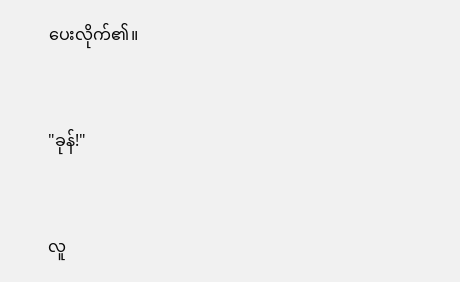ပေးလိုက်၏။


"ခုန်!"


လူ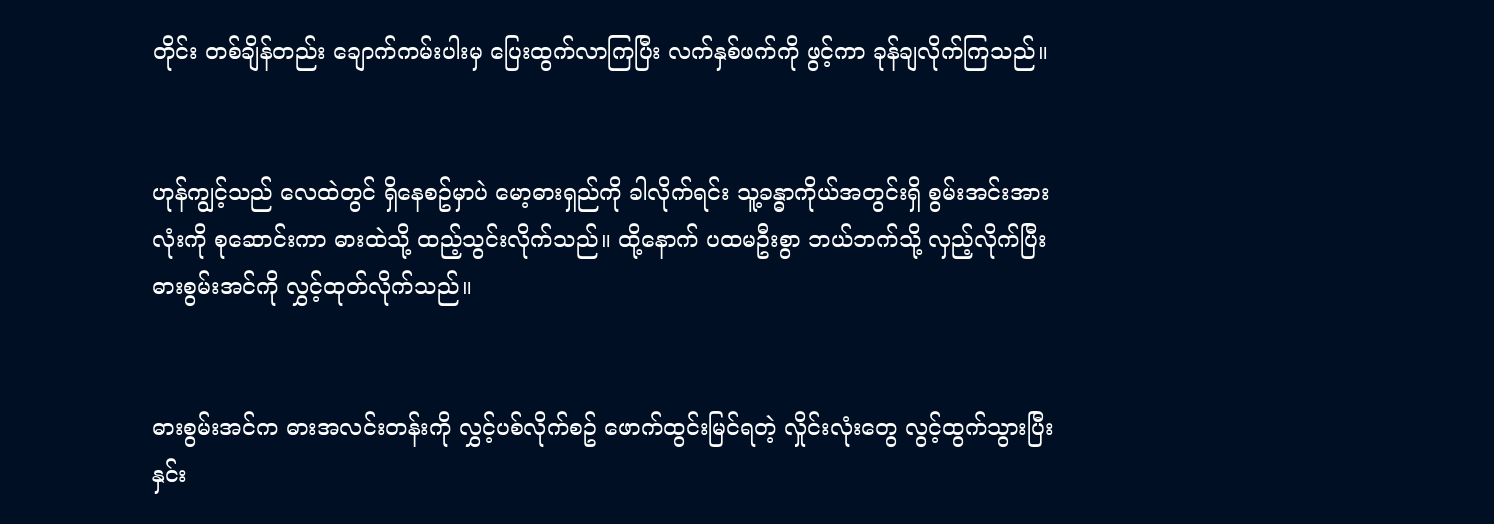တိုင်း တစ်ချိန်တည်း ချောက်ကမ်းပါးမှ ပြေးထွက်လာကြပြီး လက်နှစ်ဖက်ကို ဖွင့်ကာ ခုန်ချလိုက်ကြသည်။


ဟုန်ကျွင့်သည် လေထဲတွင် ရှိနေစဥ်မှာပဲ မော့ဓားရှည်ကို ခါလိုက်ရင်း သူ့ခန္ဓာကိုယ်အတွင်းရှိ စွမ်းအင်းအားလုံးကို စုဆောင်းကာ ဓားထဲသို့ ထည့်သွင်းလိုက်သည်။ ထို့နောက် ပထမဦးစွာ ဘယ်ဘက်သို့ လှည့်လိုက်ပြီး ဓားစွမ်းအင်ကို လွှင့်ထုတ်လိုက်သည်။


ဓားစွမ်းအင်က ဓားအလင်းတန်းကို လွှင့်ပစ်လိုက်စဥ် ဖောက်ထွင်းမြင်ရတဲ့ လှိုင်းလုံးတွေ လွင့်ထွက်သွားပြီး နှင်း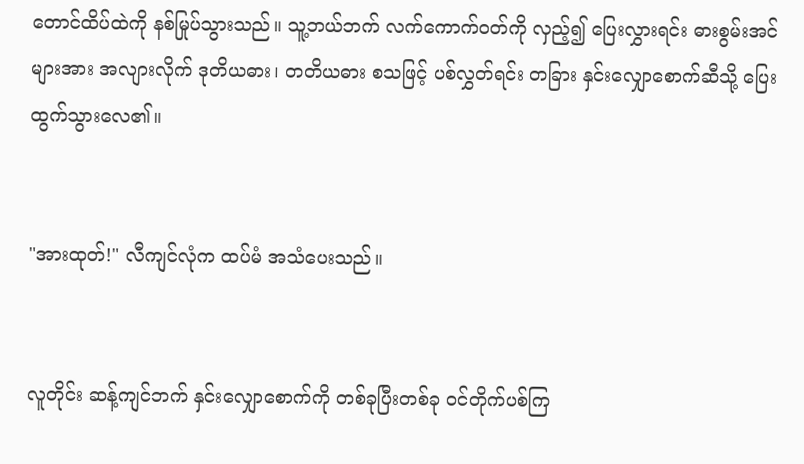တောင်ထိပ်ထဲကို နစ်မြုပ်သွားသည်။ သူ့ဘယ်ဘက် လက်ကောက်ဝတ်ကို လှည့်၍ ပြေးလွှားရင်း ဓားစွမ်းအင်များအား အလျားလိုက် ဒုတိယဓား၊ တတိယဓား စသဖြင့် ပစ်လွှတ်ရင်း တခြား နှင်းလျှောစောက်ဆီသို့ ပြေးထွက်သွားလေ၏။


"အားထုတ်!" လီကျင်လုံက ထပ်မံ အသံပေးသည်။


လူတိုင်း ဆန့်ကျင်ဘက် နှင်းလျှောစောက်ကို တစ်ခုပြီးတစ်ခု ဝင်တိုက်ပစ်ကြ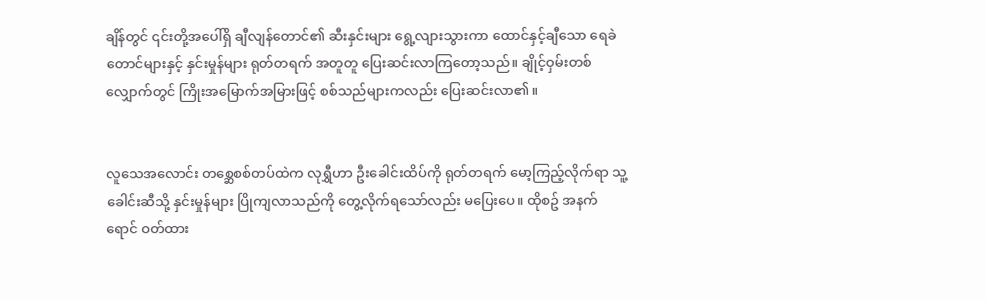ချိန်တွင် ၎င်းတို့အပေါ်ရှိ ချီလျန်တောင်၏ ဆီးနှင်းများ ရွေ့လျားသွားကာ ထောင်နှင့်ချီသော ရေခဲတောင်များနှင့် နှင်းမှုန်များ ရုတ်တရက် အတူတူ ပြေးဆင်းလာကြတော့သည်။ ချိုင့်ဝှမ်းတစ်လျှောက်တွင် ကြိုးအမြောက်အမြားဖြင့် စစ်သည်များကလည်း ပြေးဆင်းလာ၏။


လူသေအလောင်း တစ္ဆေစစ်တပ်ထဲက လုရွှီဟာ ဦးခေါင်းထိပ်ကို ရုတ်တရက် မော့ကြည့်လိုက်ရာ သူ့ခေါင်းဆီသို့ နှင်းမှုန်များ ပြိုကျလာသည်ကို တွေ့လိုက်ရသော်လည်း မပြေးပေ။ ထိုစဥ် အနက်ရောင် ဝတ်ထား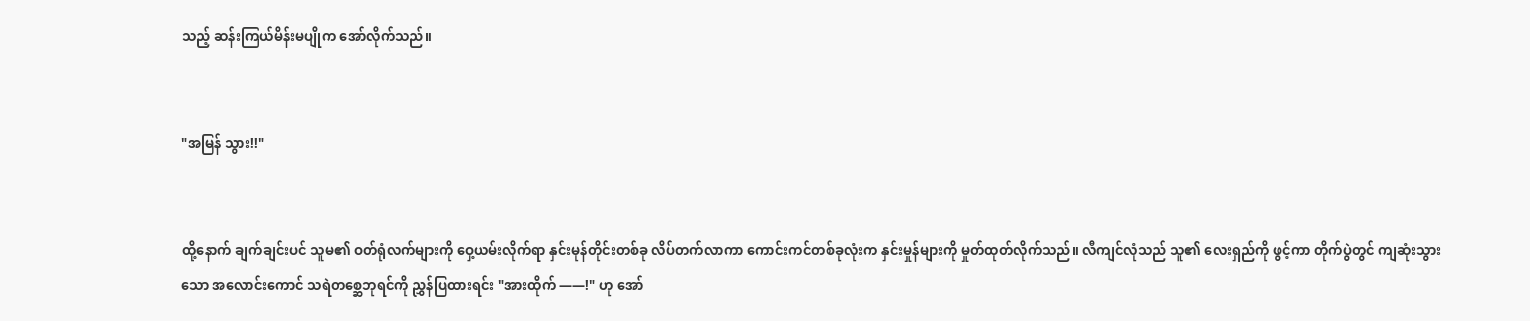သည့် ဆန်းကြယ်မိန်းမပျိုက အော်လိုက်သည်။


"အမြန် သွား!!"


ထို့နောက် ချက်ချင်းပင် သူမ၏ ဝတ်ရုံလက်များကို ဝှေ့ယမ်းလိုက်ရာ နှင်းမုန်တိုင်းတစ်ခု လိပ်တက်လာကာ ကောင်းကင်တစ်ခုလုံးက နှင်းမှုန်များကို မှုတ်ထုတ်လိုက်သည်။ လီကျင်လုံသည် သူ၏ လေးရှည်ကို ဖွင့်ကာ တိုက်ပွဲတွင် ကျဆုံးသွားသော အလောင်းကောင် သရဲတစ္ဆေဘုရင်ကို ညွှန်ပြထားရင်း "အားထိုက် ——!" ဟု အော်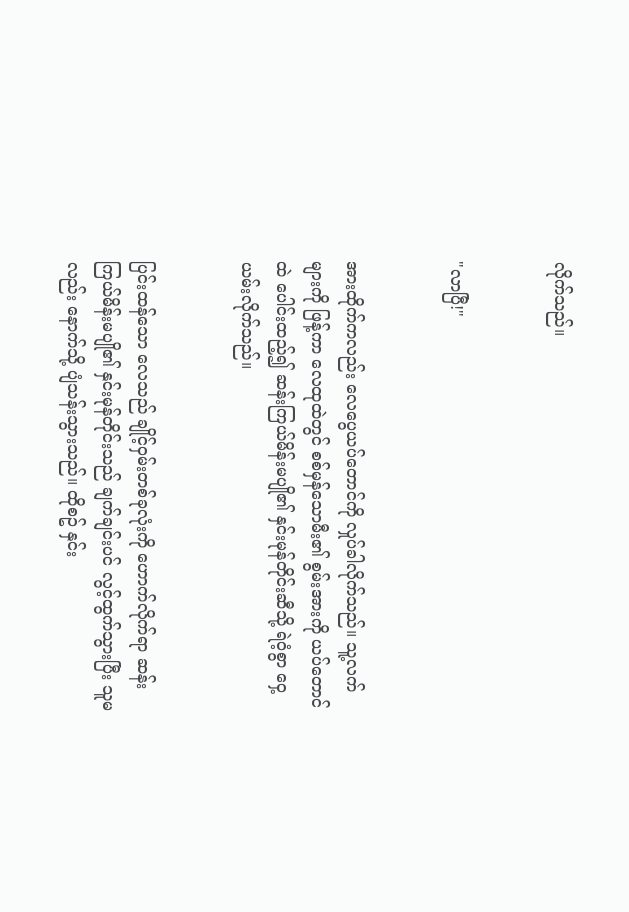လိုက်သည်။


"လာပြီ!"


အားထိုက်ကလည်း လေပွေယပ်တောင်ကို လှုပ်ခါလိုက်သည်။ သူ့လက်များကို ဖြန့်ကာ လေထုထဲတွင် စစ်မှန်သောမီး၏ စွမ်းအားကို ယပ်တောင်ထဲ ပေါင်းထည့်၍ ဆန်းကြယ်မိန်းမပျို၏ နှင်းမုန်တိုင်းဆီသို့ ရဲဝံ့စွာ ဝှေ့ယမ်းလိုက်သည်။


ပြင်းထန်သော လေသည် ချိုင့်ဝှမ်းတစ်ခုလုံးကို ဟောက်လိုက်ရာ ဆန်းကြယ်မိန်းမပျို၏ နှင်းမုန်တိုင်းသည် ချက်ချင်းပင် လွင့်ထွက်သွားပြီး သူမလည်း နောက်သို့ ပျံသန်းသွားသည်။ ထိုစဥ် နှင်း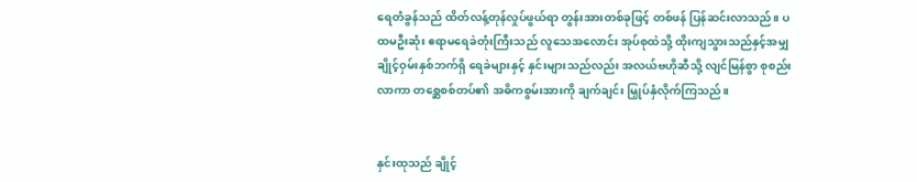ရေတံခွန်သည် ထိတ်လန့်တုန်လှုပ်ဖွယ်ရာ တွန်းအားတစ်ခုဖြင့် တစ်ဖန် ပြန်ဆင်းလာသည်။ ပထမဦးဆုံး ဧရာမရေခဲတုံးကြီးသည် လူသေအလောင်း အုပ်စုထဲသို့ ထိုးကျသွားသည်နှင့်အမျှ ချိုင့်ဝှမ်းနှစ်ဘက်ရှိ ရေခဲများနှင့် နှင်းများသည်လည်း အလယ်ဗဟိုဆီသို့ လျင်မြန်စွာ စုစည်းလာကာ တစ္ဆေစစ်တပ်၏ အဓိကစွမ်းအားကို ချက်ချင်း မြှုပ်နှံလိုက်ကြသည်။


နှင်းထုသည် ချိုင့်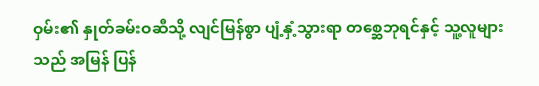ဝှမ်း၏ နှုတ်ခမ်းဝဆီသို့ လျင်မြန်စွာ ပျံ့နှံ့သွားရာ တစ္ဆေဘုရင်နှင့် သူ့လူများသည် အမြန် ပြန်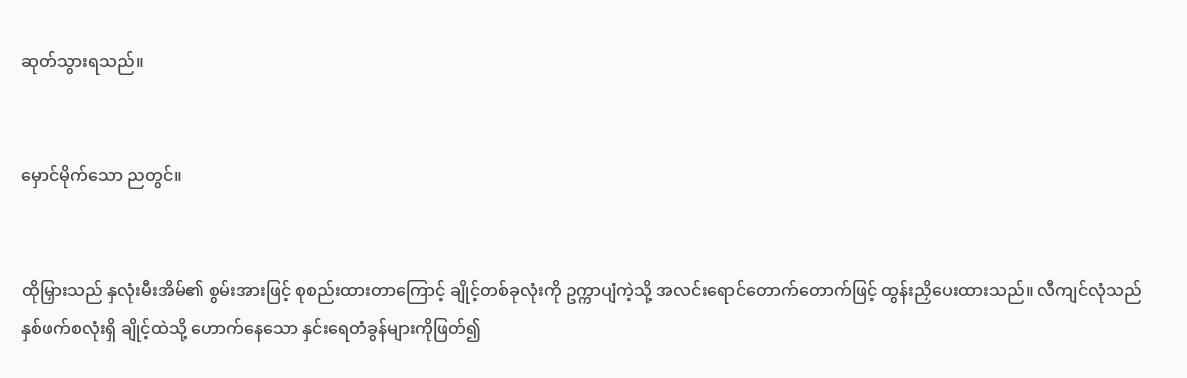ဆုတ်သွားရသည်။


မှောင်မိုက်သော ညတွင်။


ထိုမြှားသည် နှလုံးမီးအိမ်၏ စွမ်းအားဖြင့် စုစည်းထားတာကြောင့် ချိုင့်တစ်ခုလုံးကို ဥက္ကာပျံကဲ့သို့ အလင်းရောင်တောက်တောက်ဖြင့် ထွန်းညှိပေးထားသည်။ လီကျင်လုံသည် နှစ်ဖက်စလုံးရှိ ချိုင့်ထဲသို့ ဟောက်နေသော နှင်းရေတံခွန်များကိုဖြတ်၍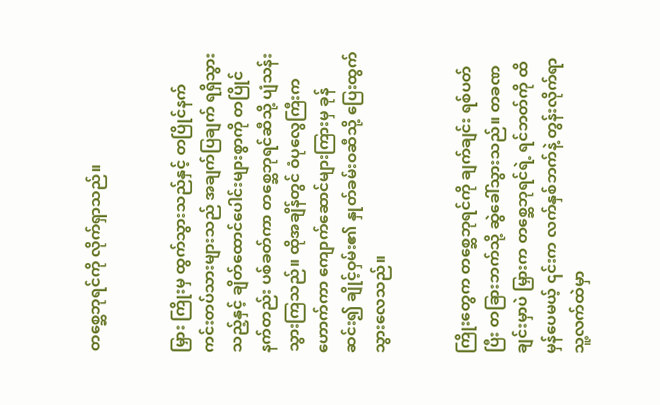တစ္ဆေဘုရင်ကို လိုက်ရှာသည်။


မြှား ကြိုးမှ ထွက်သွားသည်နှင့် တပြိုင်နက် ကင်းတပ်သားများသည် အချက်ပြချက် ရရှိသွားသည့်နှင့် ချိတ်ထောင်ပေါင်းများစွာကို တပြိုင်နက်တည်း ပစ်ခတ်ကာ တစ္ဆေဘုရင်ဆီသို့ ပျံသန်းသွားကြသည်။ ထိုအချိန်တွင် ဝံပုလွေကြီးက ဟောက်ကာ ကျောက်ဆောင်များကြားမှ ခုန်ဆင်း၍ ချိုင့်ဝှမ်း၏ နှုတ်ခမ်းဝဆီသို့ ပြေးထွက်သွားလေသည်။


ကြိုးတွေက တစ္ဆေဘုရင်ကို ချက်ချင်း ရစ်ပတ်ပြီး တခြားဘက်သို့ ဆွဲခေါ်သွားသည်။ တခဏချင်းမှာပဲ မြှားက တစ္ဆေဘုရင်ရဲ့ ရင်ဘတ်ကို ထိမှန်ပေမယ့် ၎င်းက လက်နှစ်ဘက်နဲ့ တွန်းလိုက်ရာ သူ့လက်ထဲမှာ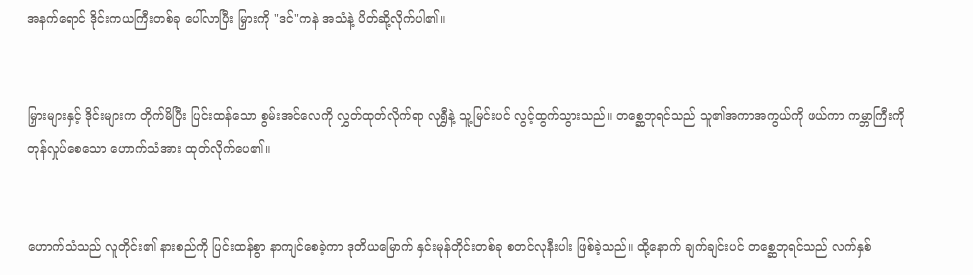အနက်ရောင် ဒိုင်းကယကြီးတစ်ခု ပေါ်လာပြီး မြှားကို "ဒင်"ကနဲ အသံနဲ့ ပိတ်ဆို့လိုက်ပါ၏။


မြှားများနှင့် ဒိုင်းများက တိုက်မိပြီး ပြင်းထန်သော စွမ်းအင်လေကို လွှတ်ထုတ်လိုက်ရာ လုရွှီနဲ့ သူ့မြင်းပင် လွင့်ထွက်သွားသည်။ တစ္ဆေဘုရင်သည် သူ၏အကာအကွယ်ကို ဖယ်ကာ ကမ္ဘာကြီးကို တုန်လှုပ်စေသော ဟောက်သံအား ထုတ်လိုက်ပေ၏။


ဟောက်သံသည် လူတိုင်း၏ နားစည်ကို ပြင်းထန်စွာ နာကျင်စေခဲ့ကာ ဒုတိယမြောက် နှင်းမုန်တိုင်းတစ်ခု စတင်လုနီးပါး ဖြစ်ခဲ့သည်။ ထို့နောက် ချက်ချင်းပင် တစ္ဆေဘုရင်သည် လက်နှစ်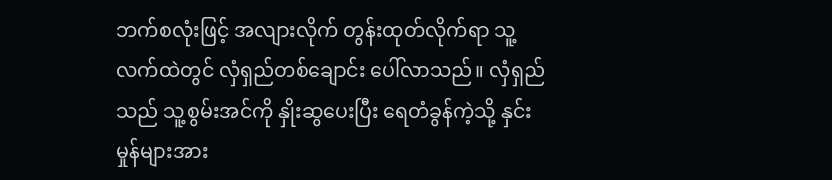ဘက်စလုံးဖြင့် အလျားလိုက် တွန်းထုတ်လိုက်ရာ သူ့လက်ထဲတွင် လှံရှည်တစ်ချောင်း ပေါ်လာသည်။ လှံရှည်သည် သူ့စွမ်းအင်ကို နှိုးဆွပေးပြီး ရေတံခွန်ကဲ့သို့ နှင်းမှုန်များအား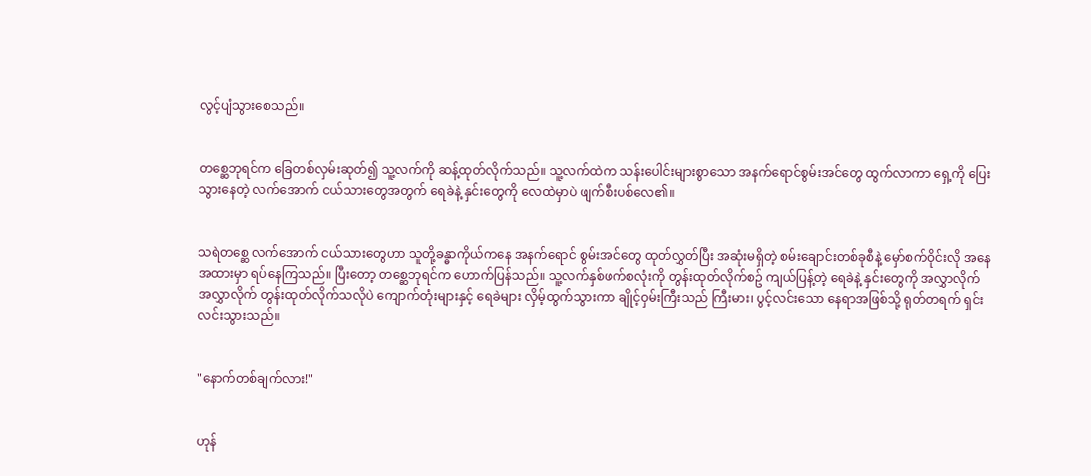လွင့်ပျံသွားစေသည်။


တစ္ဆေဘုရင်က ခြေတစ်လှမ်းဆုတ်၍ သူ့လက်ကို ဆန့်ထုတ်လိုက်သည်။ သူ့လက်ထဲက သန်းပေါင်းများစွာသော အနက်ရောင်စွမ်းအင်တွေ ထွက်လာကာ ရှေ့ကို ပြေးသွားနေတဲ့ လက်အောက် ငယ်သားတွေအတွက် ရေခဲနဲ့ နှင်းတွေကို လေထဲမှာပဲ ဖျက်စီးပစ်လေ၏။


သရဲတစ္ဆေ လက်အောက် ငယ်သားတွေဟာ သူတို့ခန္ဓာကိုယ်ကနေ အနက်ရောင် စွမ်းအင်တွေ ထုတ်လွှတ်ပြီး အဆုံးမရှိတဲ့ စမ်းချောင်းတစ်ခုစီနဲ့ မှော်စက်ဝိုင်းလို အနေအထားမှာ ရပ်နေကြသည်။ ပြီးတော့ တစ္ဆေဘုရင်က ဟောက်ပြန်သည်။ သူ့လက်နှစ်ဖက်စလုံးကို တွန်းထုတ်လိုက်စဥ် ကျယ်ပြန့်တဲ့ ရေခဲနဲ့ နှင်းတွေကို အလွှာလိုက် အလွှာလိုက် တွန်းထုတ်လိုက်သလိုပဲ ကျောက်တုံးများနှင့် ရေခဲများ လှိမ့်ထွက်သွားကာ ချိုင့်ဝှမ်းကြီးသည် ကြီးမား၊ ပွင့်လင်းသော နေရာအဖြစ်သို့ ရုတ်တရက် ရှင်းလင်းသွားသည်။


"နောက်တစ်ချက်လား!"


ဟုန်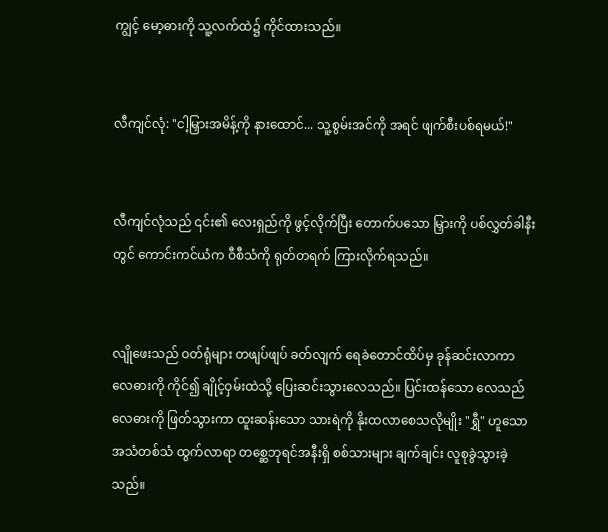ကျွင့် မော့ဓားကို သူ့လက်ထဲ၌ ကိုင်ထားသည်။


လီကျင်လုံ: "ငါ့မြှားအမိန့်ကို နားထောင်... သူ့စွမ်းအင်ကို အရင် ဖျက်စီးပစ်ရမယ်!"


လီကျင်လုံသည် ၎င်း၏ လေးရှည်ကို ဖွင့်လိုက်ပြီး တောက်ပသော မြှားကို ပစ်လွှတ်ခါနီးတွင် ကောင်းကင်ယံက ဝီစီသံကို ရုတ်တရက် ကြားလိုက်ရသည်။


လျိုဖေးသည် ဝတ်ရုံများ တဖျပ်ဖျပ် ခတ်လျက် ရေခဲတောင်ထိပ်မှ ခုန်ဆင်းလာကာ လေဓားကို ကိုင်၍ ချိုင့်ဝှမ်းထဲသို့ ပြေးဆင်းသွားလေသည်။ ပြင်းထန်သော လေသည် လေဓားကို ဖြတ်သွားကာ ထူးဆန်းသော သားရဲကို နိုးထလာစေသလိုမျိုး "ရွှီ" ဟူသော အသံတစ်သံ ထွက်လာရာ တစ္ဆေဘုရင်အနီးရှိ စစ်သားများ ချက်ချင်း လူစုခွဲသွားခဲ့သည်။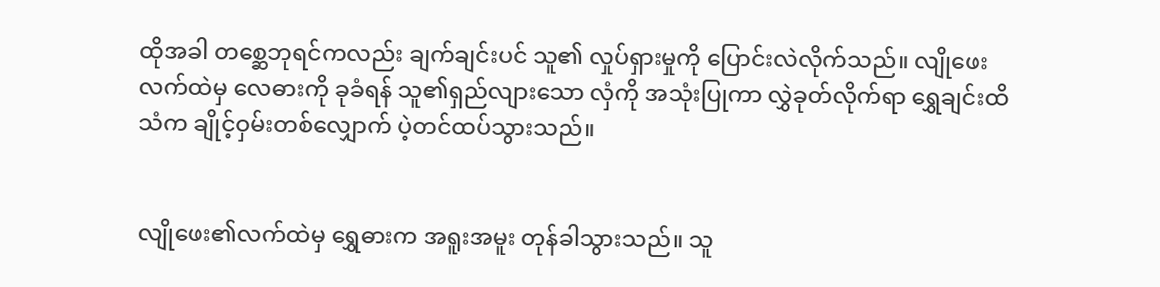ထိုအခါ တစ္ဆေဘုရင်ကလည်း ချက်ချင်းပင် သူ၏ လှုပ်ရှားမှုကို ပြောင်းလဲလိုက်သည်။ လျိုဖေးလက်ထဲမှ လေဓားကို ခုခံရန် သူ၏ရှည်လျားသော လှံကို အသုံးပြုကာ လွှဲခုတ်လိုက်ရာ ရွှေချင်းထိသံက ချိုင့်ဝှမ်းတစ်လျှောက် ပဲ့တင်ထပ်သွားသည်။


လျိုဖေး၏လက်ထဲမှ ရွှေဓားက အရူးအမူး တုန်ခါသွားသည်။ သူ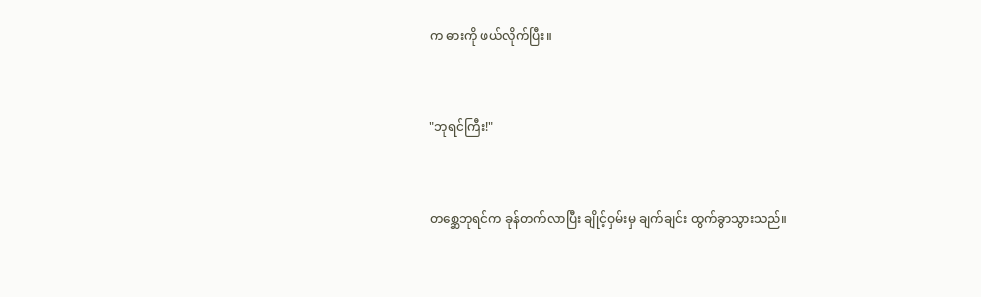က ဓားကို ဖယ်လိုက်ပြီး။


"ဘုရင်ကြီး!"


တစ္ဆေဘုရင်က ခုန်တက်လာပြီး ချိုင့်ဝှမ်းမှ ချက်ချင်း ထွက်ခွာသွားသည်။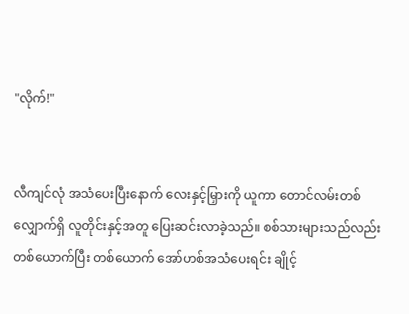"လိုက်!"


လီကျင်လုံ အသံပေးပြီးနောက် လေးနှင့်မြှားကို ယူကာ တောင်လမ်းတစ်လျှောက်ရှိ လူတိုင်းနှင့်အတူ ပြေးဆင်းလာခဲ့သည်။ စစ်သားများသည်လည်း တစ်ယောက်ပြီး တစ်ယောက် အော်ဟစ်အသံပေးရင်း ချိုင့်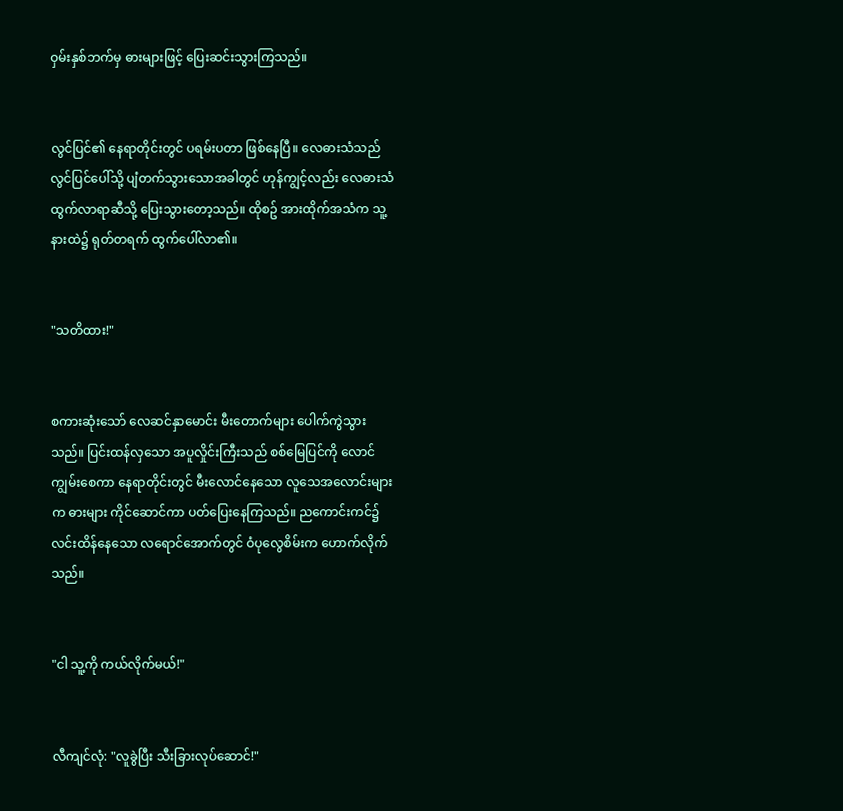ဝှမ်းနှစ်ဘက်မှ ဓားများဖြင့် ပြေးဆင်းသွားကြသည်။


လွင်ပြင်၏ နေရာတိုင်းတွင် ပရမ်းပတာ ဖြစ်နေပြီ။ လေဓားသံသည် လွင်ပြင်ပေါ်သို့ ပျံတက်သွားသောအခါတွင် ဟုန်ကျွင့်လည်း လေဓားသံ ထွက်လာရာဆီသို့ ပြေးသွားတော့သည်။ ထိုစဥ် အားထိုက်အသံက သူ့နားထဲ၌ ရုတ်တရက် ထွက်ပေါ်လာ၏။


"သတိထား!"


စကားဆုံးသော် လေဆင်နှာမောင်း မီးတောက်များ ပေါက်ကွဲသွားသည်။ ပြင်းထန်လှသော အပူလှိုင်းကြီးသည် စစ်မြေပြင်ကို လောင်ကျွမ်းစေကာ နေရာတိုင်းတွင် မီးလောင်နေသော လူသေအလောင်းများက ဓားများ ကိုင်ဆောင်ကာ ပတ်ပြေးနေကြသည်။ ညကောင်းကင်၌ လင်းထိန်နေသော လရောင်အောက်တွင် ဝံပုလွေစိမ်းက ဟောက်လိုက်သည်။


"ငါ သူ့ကို ကယ်လိုက်မယ်!"


လီကျင်လုံ: "လူခွဲပြီး သီးခြားလုပ်ဆောင်!"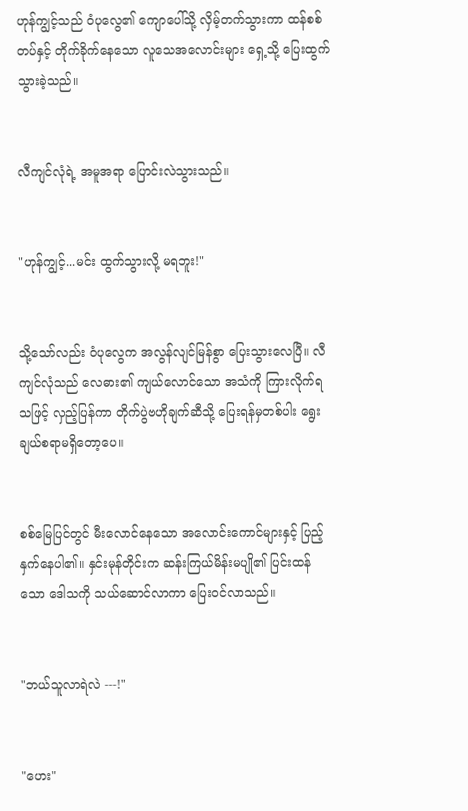ဟုန်ကျွင့်သည် ဝံပုလွေ၏ ကျောပေါ်သို့ လှိမ့်တက်သွားကာ ထန်စစ်တပ်နှင့် တိုက်ခိုက်နေသော လူသေအလောင်းများ ရှေ့သို့ ပြေးထွက်သွားခဲ့သည်။


လီကျင်လုံရဲ့ အမူအရာ ပြောင်းလဲသွားသည်။


"ဟုန်ကျွင့်...မင်း ထွက်သွားလို့ မရဘူး!"


သို့သော်လည်း ဝံပုလွေက အလွန်လျင်မြန်စွာ ပြေးသွားလေပြီ။ လီကျင်လုံသည် လေဓား၏ ကျယ်လောင်သော အသံကို ကြားလိုက်ရသဖြင့် လှည့်ပြန်ကာ တိုက်ပွဲဗဟိုချက်ဆီသို့ ပြေးရန်မှတစ်ပါး ရွေးချယ်စရာမရှိတော့ပေ။


စစ်မြေပြင်တွင် မီးလောင်နေသော အလောင်းကောင်များနှင့် ပြည့်နှက်နေပါ၏။ နှင်းမုန်တိုင်းက ဆန်းကြယ်မိန်းမပျို၏ ပြင်းထန်သော ဒေါသကို သယ်ဆောင်လာကာ ပြေးဝင်လာသည်။


"ဘယ်သူလာရဲလဲ ---!"


"ဟေး"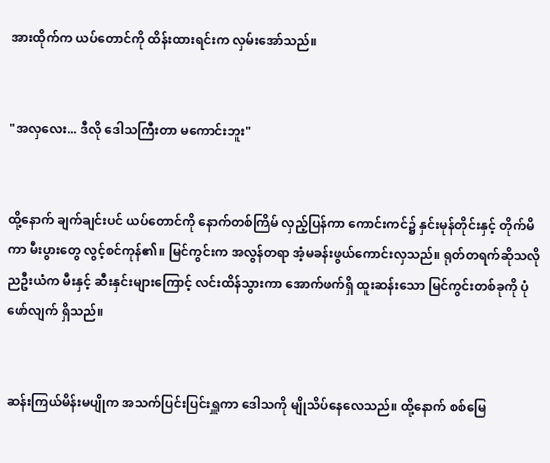အားထိုက်က ယပ်တောင်ကို ထိန်းထားရင်းက လှမ်းအော်သည်။


"အလှလေး... ဒီလို ဒေါသကြီးတာ မကောင်းဘူး"


ထို့နောက် ချက်ချင်းပင် ယပ်တောင်ကို နောက်တစ်ကြိမ် လှည့်ပြန်ကာ ကောင်းကင်၌ နှင်းမုန်တိုင်းနှင့် တိုက်မိကာ မီးပွားတွေ လွင့်စင်ကုန်၏။ မြင်ကွင်းက အလွန်တရာ အံ့မခန်းဖွယ်ကောင်းလှသည်။ ရုတ်တရက်ဆိုသလို ညဦးယံက မီးနှင့် ဆီးနှင်းများကြောင့် လင်းထိန်သွားကာ အောက်ဖက်ရှိ ထူးဆန်းသော မြင်ကွင်းတစ်ခုကို ပုံဖော်လျက် ရှိသည်။


ဆန်းကြယ်မိန်းမပျိုက အသက်ပြင်းပြင်းရှူကာ ဒေါသကို မျိုသိပ်နေလေသည်။ ထို့နောက် စစ်မြေ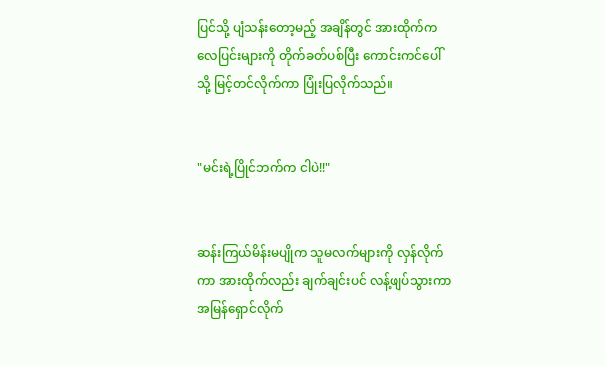ပြင်သို့ ပျံသန်းတော့မည့် အချိန်တွင် အားထိုက်က လေပြင်းများကို တိုက်ခတ်ပစ်ပြီး ကောင်းကင်ပေါ်သို့ မြင့်တင်လိုက်ကာ ပြုံးပြလိုက်သည်။


"မင်းရဲ့ပြိုင်ဘက်က ငါပဲ!!"


ဆန်းကြယ်မိန်းမပျိုက သူမလက်များကို လှန်လိုက်ကာ အားထိုက်လည်း ချက်ချင်းပင် လန့်ဖျပ်သွားကာ အမြန်ရှောင်လိုက်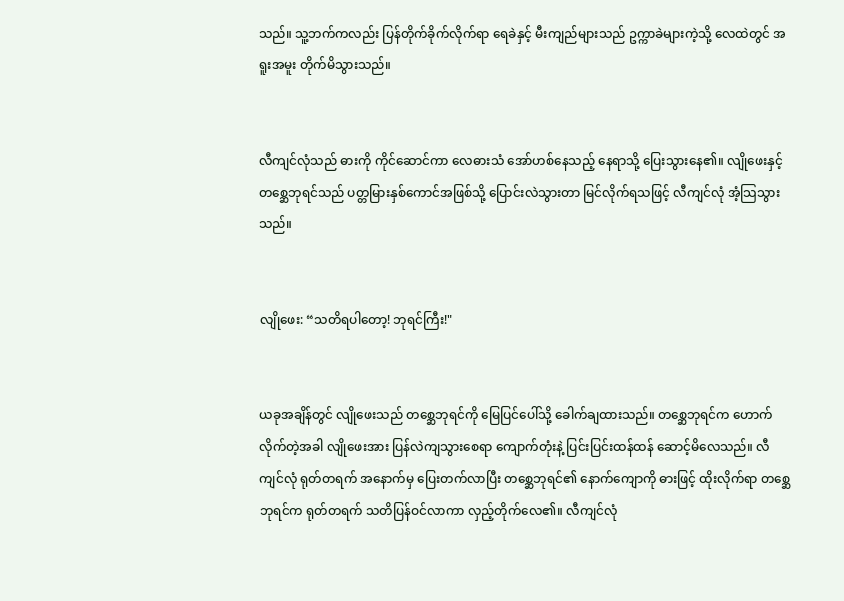သည်။ သူ့ဘက်ကလည်း ပြန်တိုက်ခိုက်လိုက်ရာ ရေခဲနှင့် မီးကျည်များသည် ဥက္ကာခဲများကဲ့သို့ လေထဲတွင် အရူးအမူး တိုက်မိသွားသည်။


လီကျင်လုံသည် ဓားကို ကိုင်ဆောင်ကာ လေဓားသံ အော်ဟစ်နေသည့် နေရာသို့ ပြေးသွားနေ၏။ လျိုဖေးနှင့် တစ္ဆေဘုရင်သည် ပတ္တမြားနှစ်ကောင်အဖြစ်သို့ ပြောင်းလဲသွားတာ မြင်လိုက်ရသဖြင့် လီကျင်လုံ အံ့သြသွားသည်။


လျိုဖေး: “သတိရပါတော့! ဘုရင်ကြီး!"


ယခုအချိန်တွင် လျိုဖေးသည် တစ္ဆေဘုရင်ကို မြေပြင်ပေါ်သို့ ခေါက်ချထားသည်။ တစ္ဆေဘုရင်က ဟောက်လိုက်တဲ့အခါ လျိုဖေးအား ပြန်လဲကျသွားစေရာ ကျောက်တုံးနဲ့ ပြင်းပြင်းထန်ထန် ဆောင့်မိလေသည်။ လီကျင်လုံ ရုတ်တရက် အနောက်မှ ပြေးတက်လာပြီး တစ္ဆေဘုရင်၏ နောက်ကျောကို ဓားဖြင့် ထိုးလိုက်ရာ တစ္ဆေဘုရင်က ရုတ်တရက် သတိပြန်ဝင်လာကာ လှည့်တိုက်လေ၏။ လီကျင်လုံ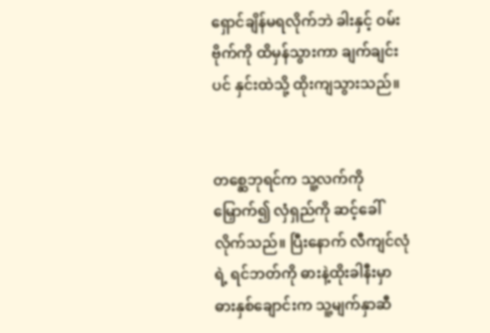ရှောင်ချိန်မရလိုက်ဘဲ ခါးနှင့် ဝမ်းဗိုက်ကို ထိမှန်သွားကာ ချက်ချင်းပင် နှင်းထဲသို့ ထိုးကျသွားသည်။


တစ္ဆေဘုရင်က သူ့လက်ကို မြှောက်၍ လှံရှည်ကို ဆင့်ခေါ်လိုက်သည်။ ပြီးနောက် လီကျင်လုံရဲ့ ရင်ဘတ်ကို ဓားနဲ့ထိုးခါနီးမှာ ဓားနှစ်ချောင်းက သူ့မျက်နှာဆီ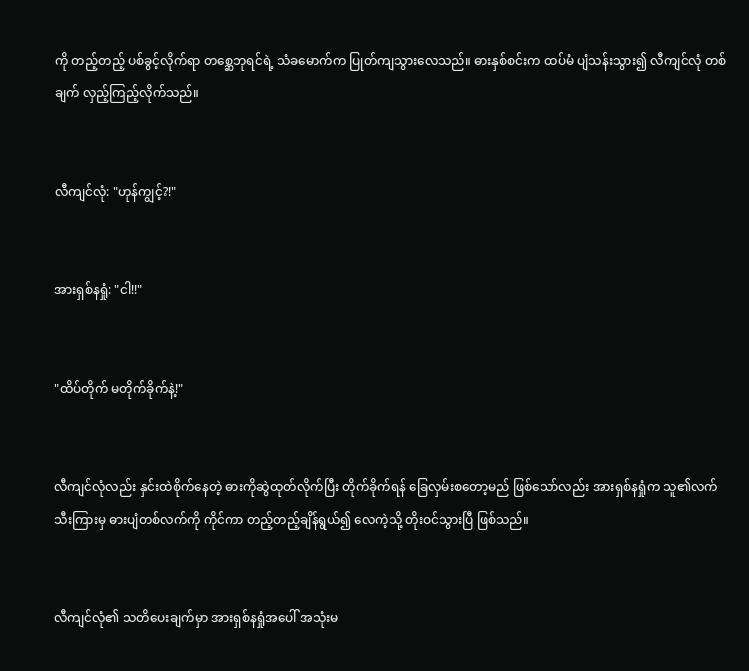ကို တည့်တည့် ပစ်ခွင့်လိုက်ရာ တစ္ဆေဘုရင်ရဲ့ သံခမောက်က ပြုတ်ကျသွားလေသည်။ ဓားနှစ်စင်းက ထပ်မံ ပျံသန်းသွား၍ လီကျင်လုံ တစ်ချက် လှည့်ကြည့်လိုက်သည်။


လီကျင်လုံ: "ဟုန်ကျွင့်?!"


အားရှစ်နရှုံ: "ငါ!!"


"ထိပ်တိုက် မတိုက်ခိုက်နဲ့!"


လီကျင်လုံလည်း နှင်းထဲစိုက်နေတဲ့ ဓားကိုဆွဲထုတ်လိုက်ပြီး တိုက်ခိုက်ရန် ခြေလှမ်းစတော့မည် ဖြစ်သော်လည်း အားရှစ်နရှုံက သူ၏လက်သီးကြားမှ ဓားပျံတစ်လက်ကို ကိုင်ကာ တည့်တည့်ချိန်ရွယ်၍ လေကဲ့သို့ တိုးဝင်သွားပြီ ဖြစ်သည်။


လီကျင်လုံ၏ သတိပေးချက်မှာ အားရှစ်နရှုံအပေါ် အသုံးမ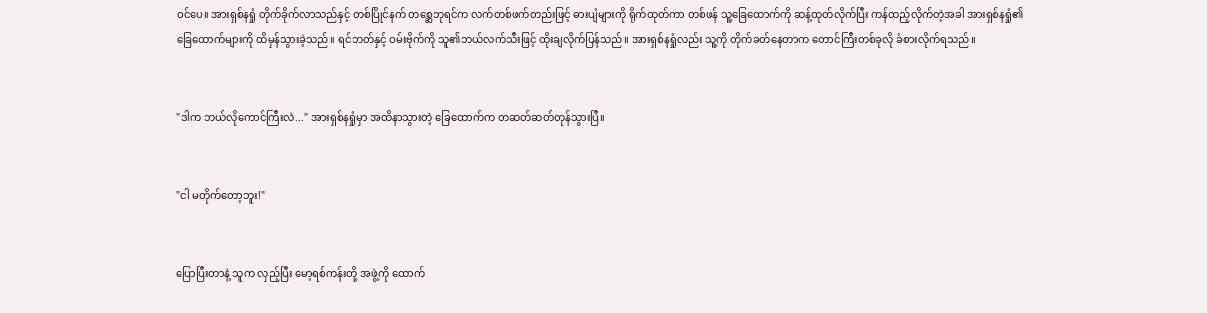ဝင်ပေ။ အားရှစ်နရှုံ တိုက်ခိုက်လာသည်နှင့် တစ်ပြိုင်နက် တစ္ဆေဘုရင်က လက်တစ်ဖက်တည်းဖြင့် ဓားပျံများကို ရိုက်ထုတ်ကာ တစ်ဖန် သူ့ခြေထောက်ကို ဆန့်ထုတ်လိုက်ပြီး ကန်ထည့်လိုက်တဲ့အခါ အားရှစ်နရှုံ၏ ခြေထောက်များကို ထိမှန်သွားခဲ့သည်။ ရင်ဘတ်နှင့် ဝမ်းဗိုက်ကို သူ၏ဘယ်လက်သီးဖြင့် ထိုးချလိုက်ပြန်သည်။ အားရှစ်နရှုံလည်း သူ့ကို တိုက်ခတ်နေတာက တောင်ကြီးတစ်ခုလို ခံစားလိုက်ရသည်။


"ဒါက ဘယ်လိုကောင်ကြီးလဲ..." အားရှစ်နရှုံမှာ အထိနာသွားတဲ့ ခြေထောက်က တဆတ်ဆတ်တုန်သွားပြီ။


"ငါ မတိုက်တော့ဘူး!"


ပြောပြီးတာနဲ့ သူက လှည့်ပြီး မော့ရစ်ကန်းတို့ အဖွဲ့ကို ထောက်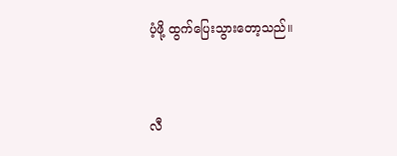ပံ့ဖို့ ထွက်ပြေးသွားတော့သည်။


လီ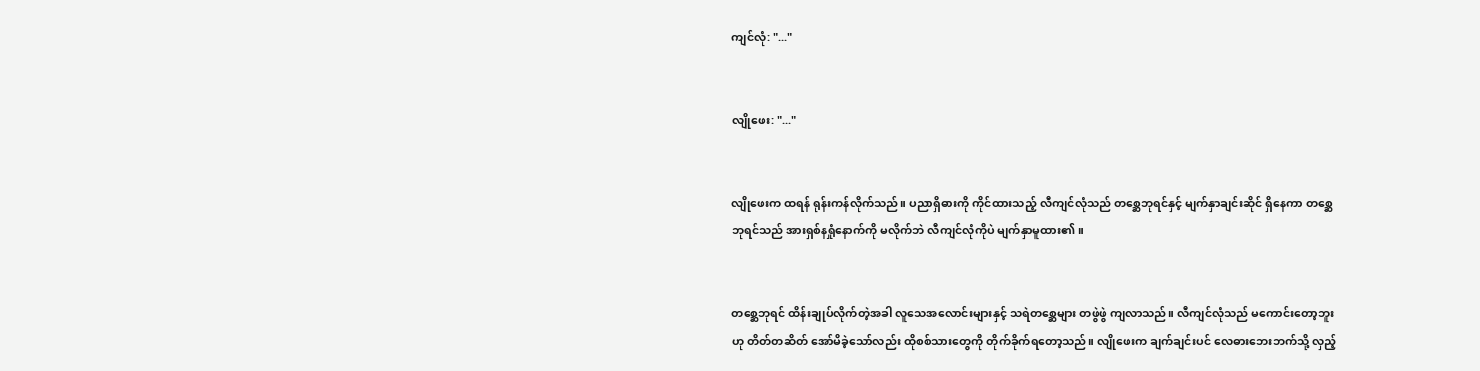ကျင်လုံ: "..."


လျိုဖေး: "..."


လျိုဖေးက ထရန် ရုန်းကန်လိုက်သည်။ ပညာရှိဓားကို ကိုင်ထားသည့် လီကျင်လုံသည် တစ္ဆေဘုရင်နှင့် မျက်နှာချင်းဆိုင် ရှိနေကာ တစ္ဆေဘုရင်သည် အားရှစ်နရှုံနောက်ကို မလိုက်ဘဲ လီကျင်လုံကိုပဲ မျက်နှာမူထား၏။


တစ္ဆေဘုရင် ထိန်းချုပ်လိုက်တဲ့အခါ လူသေအလောင်းများနှင့် သရဲတစ္ဆေများ တဖွဲဖွဲ ကျလာသည်။ လီကျင်လုံသည် မကောင်းတော့ဘူးဟု တိတ်တဆိတ် အော်မိခဲ့သော်လည်း ထိုစစ်သားတွေကို တိုက်ခိုက်ရတော့သည်။ လျိုဖေးက ချက်ချင်းပင် လေဓားဘေးဘက်သို့ လှည့်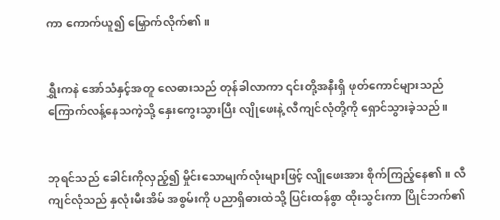ကာ ကောက်ယူ၍ မြှောက်လိုက်၏။


ရွှီးကနဲ အော်သံနှင့်အတူ လေဓားသည် တုန်ခါလာကာ ၎င်းတို့အနီးရှိ ဖုတ်ကောင်များသည် ကြောက်လန့်နေသကဲ့သို့ နှေးကွေးသွားပြီး လျိုဖေးနဲ့ လီကျင်လုံတို့ကို ရှောင်သွားခဲ့သည်။


ဘုရင်သည် ခေါင်းကိုလှည့်၍ မှိုင်းသောမျက်လုံးများဖြင့် လျိုဖေးအား စိုက်ကြည့်နေ၏။ လီကျင်လုံသည် နှလုံးမီးအိမ် အစွမ်းကို ပညာရှိဓားထဲသို့ ပြင်းထန်စွာ ထိုးသွင်းကာ ပြိုင်ဘက်၏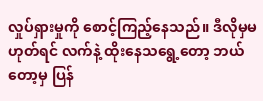လှုပ်ရှားမှုကို စောင့်ကြည့်နေသည်။ ဒီလိုမှမဟုတ်ရင် လက်နဲ့ ထိုးနေသရွေ့တော့ ဘယ်တော့မှ ပြန်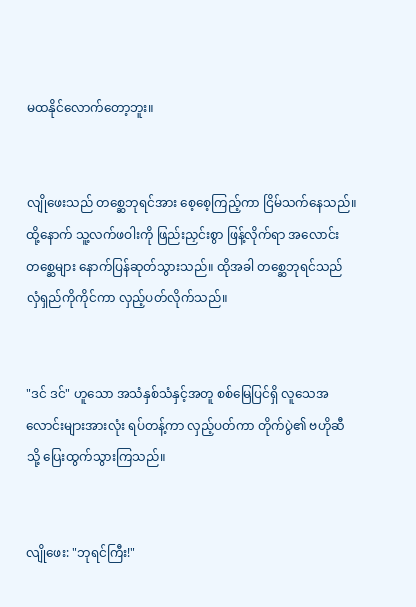မထနိုင်လောက်တော့ဘူး။


လျိုဖေးသည် တစ္ဆေဘုရင်အား စေ့စေ့ကြည့်ကာ ငြိမ်သက်နေသည်။ ထို့နောက် သူ့လက်ဖဝါးကို ဖြည်းညှင်းစွာ ဖြန့်လိုက်ရာ အလောင်းတစ္ဆေများ နောက်ပြန်ဆုတ်သွားသည်။ ထိုအခါ တစ္ဆေဘုရင်သည် လှံရှည်ကိုကိုင်ကာ လှည့်ပတ်လိုက်သည်။


"ဒင် ဒင်" ဟူသော အသံနှစ်သံနှင့်အတူ စစ်မြေပြင်ရှိ လူသေအလောင်းများအားလုံး ရပ်တန့်ကာ လှည့်ပတ်ကာ တိုက်ပွဲ၏ ဗဟိုဆီသို့ ပြေးထွက်သွားကြသည်။


လျိုဖေး: "ဘုရင်ကြီး!"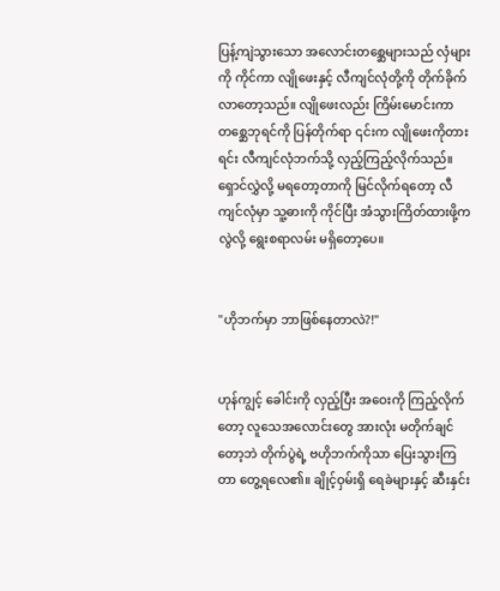ပြန့်ကျဲသွားသော အလောင်းတစ္ဆေများသည် လှံများကို ကိုင်ကာ လျိုဖေးနှင့် လီကျင်လုံတို့ကို တိုက်ခိုက်လာတော့သည်။ လျိုဖေးလည်း ကြိမ်းမောင်းကာ တစ္ဆေဘုရင်ကို ပြန်တိုက်ရာ ၎င်းက လျိုဖေးကိုတားရင်း လီကျင်လုံဘက်သို့ လှည့်ကြည့်လိုက်သည်။ ရှောင်လွှဲလို့ မရတော့တာကို မြင်လိုက်ရတော့ လီကျင်လုံမှာ သူ့ဓားကို ကိုင်ပြီး အံသွားကြိတ်ထားဖို့ကလွဲလို့ ရွေးစရာလမ်း မရှိတော့ပေ။


"ဟိုဘက်မှာ ဘာဖြစ်နေတာလဲ?!"


ဟုန်ကျွင့် ခေါင်းကို လှည့်ပြီး အဝေးကို ကြည့်လိုက်တော့ လူသေအလောင်းတွေ အားလုံး မတိုက်ချင်တော့ဘဲ တိုက်ပွဲရဲ့ ဗဟိုဘက်ကိုသာ ပြေးသွားကြတာ တွေ့ရလေ၏။ ချိုင့်ဝှမ်းရှိ ရေခဲများနှင့် ဆီးနှင်း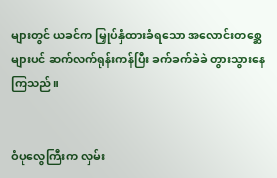များတွင် ယခင်က မြှုပ်နှံထားခံရသော အလောင်းတစ္ဆေများပင် ဆက်လက်ရုန်းကန်ပြီး ခက်ခက်ခဲခဲ တွားသွားနေကြသည်။


ဝံပုလွေကြီးက လှမ်း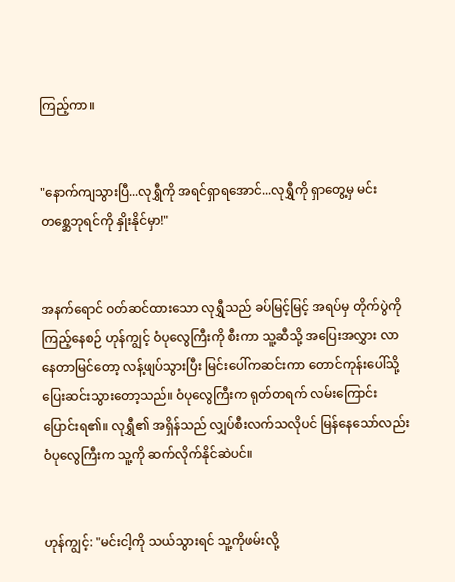ကြည့်ကာ။


"နောက်ကျသွားပြီ...လုရွှီကို အရင်ရှာရအောင်...လုရွှီကို ရှာတွေ့မှ မင်း တစ္ဆေဘုရင်ကို နှိုးနိုင်မှာ!"


အနက်ရောင် ဝတ်ဆင်ထားသော လုရွှီသည် ခပ်မြင့်မြင့် အရပ်မှ တိုက်ပွဲကို ကြည့်နေစဉ် ဟုန်ကျွင့် ဝံပုလွေကြီးကို စီးကာ သူ့ဆီသို့ အပြေးအလွှား လာနေတာမြင်တော့ လန့်ဖျပ်သွားပြီး မြင်းပေါ်ကဆင်းကာ တောင်ကုန်းပေါ်သို့ ပြေးဆင်းသွားတော့သည်။ ဝံပုလွေကြီးက ရုတ်တရက် လမ်းကြောင်းပြောင်းရ၏။ လုရွှီ၏ အရှိန်သည် လျှပ်စီးလက်သလိုပင် မြန်နေသော်လည်း ဝံပုလွေကြီးက သူ့ကို ဆက်လိုက်နိုင်ဆဲပင်။


ဟုန်ကျွင့်: "မင်းငါ့ကို သယ်သွားရင် သူ့ကိုဖမ်းလို့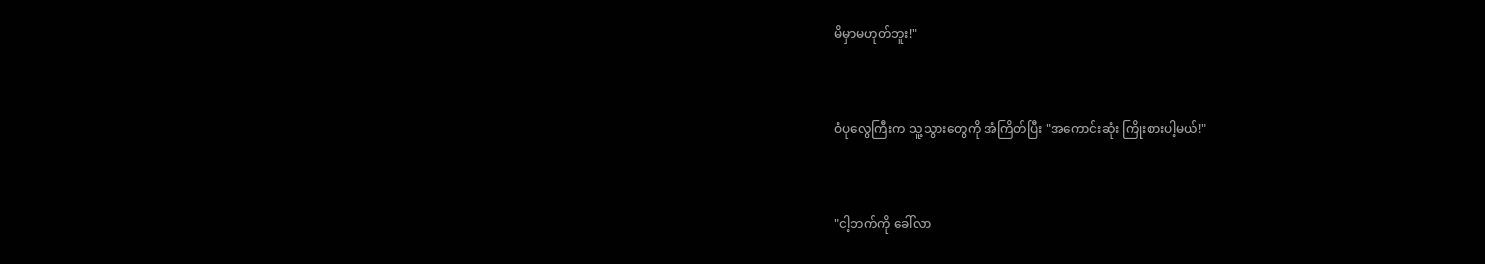မိမှာမဟုတ်ဘူး!"


ဝံပုလွေကြီးက သူ့သွားတွေကို အံကြိတ်ပြီး "အကောင်းဆုံး ကြိုးစားပါ့မယ်!"


"ငါ့ဘက်ကို ခေါ်လာ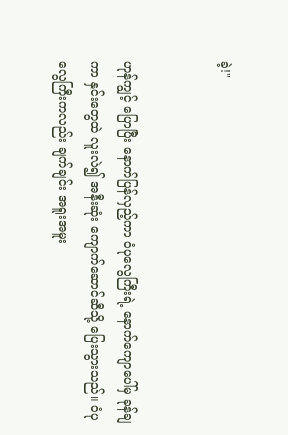ခဲ့!"


ဟုန်ကျွင့် ပြောပြီး နောက်ပြန်လှည့်ကာ ဝံပုလွေကြီးရဲ့ နောက်ကျောပေါ်မှ ခုန်ချကာ နှင်းတွေထဲ လူးလဲ၍ အနီးဆုံး ကျောက်ဆောင်ဆီသို့ ပြေးသွားသည်။ ဝံပုလွေကြီးကလည်း ချက်ချင်း အရူးအမူး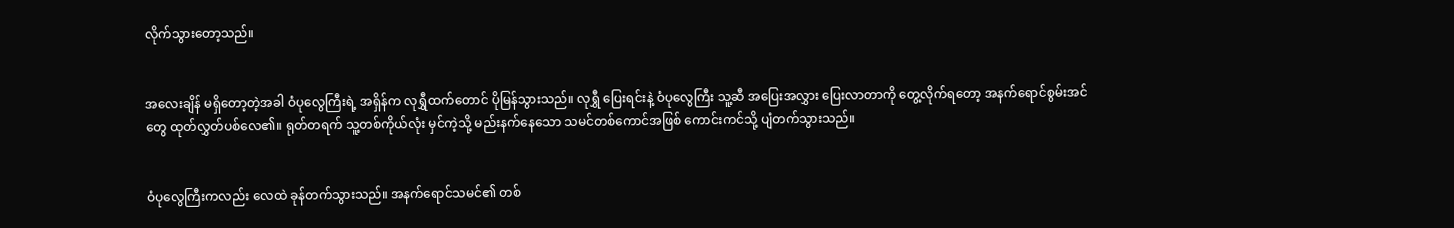လိုက်သွားတော့သည်။


အလေးချိန် မရှိတော့တဲ့အခါ ဝံပုလွေကြီးရဲ့ အရှိန်က လုရွှီထက်တောင် ပိုမြန်သွားသည်။ လုရွှီ ပြေးရင်းနဲ့ ဝံပုလွေကြီး သူ့ဆီ အပြေးအလွှား ပြေးလာတာကို တွေ့လိုက်ရတော့ အနက်ရောင်စွမ်းအင်တွေ ထုတ်လွှတ်ပစ်လေ၏။ ရုတ်တရက် သူ့တစ်ကိုယ်လုံး မှင်ကဲ့သို့ မည်းနက်နေသော သမင်တစ်ကောင်အဖြစ် ကောင်းကင်သို့ ပျံတက်သွားသည်။


ဝံပုလွေကြီးကလည်း လေထဲ ခုန်တက်သွားသည်။ အနက်ရောင်သမင်၏ တစ်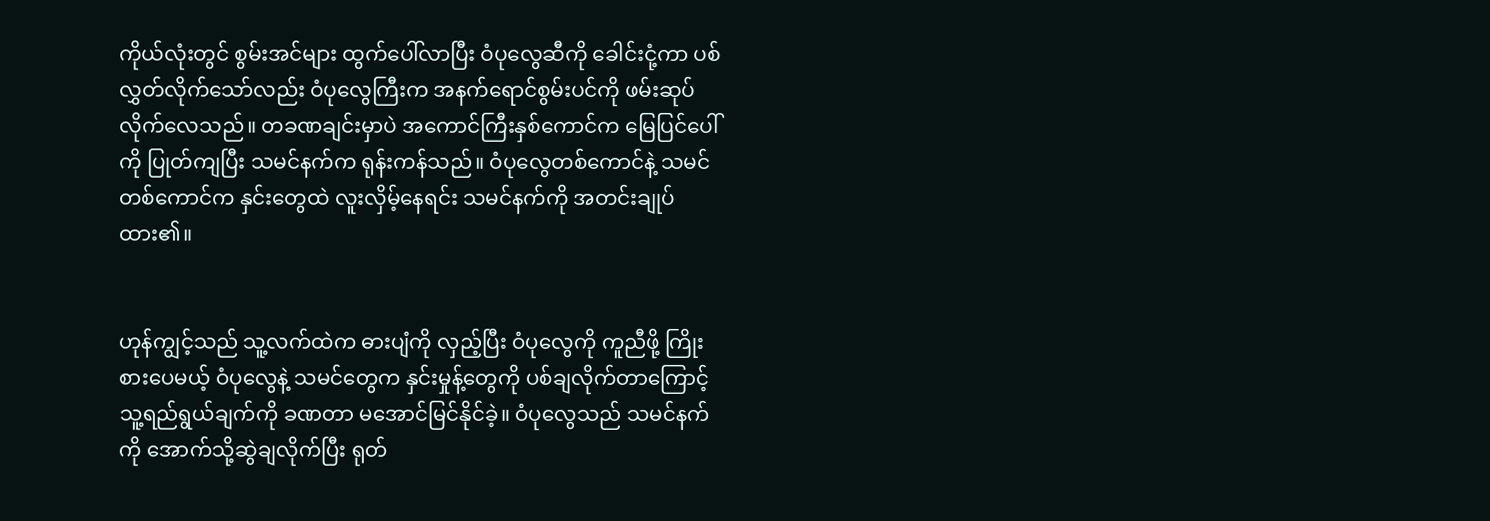ကိုယ်လုံးတွင် စွမ်းအင်များ ထွက်ပေါ်လာပြီး ဝံပုလွေဆီကို ခေါင်းငုံ့ကာ ပစ်လွှတ်လိုက်သော်လည်း ဝံပုလွေကြီးက အနက်ရောင်စွမ်းပင်ကို ဖမ်းဆုပ်လိုက်လေသည်။ တခဏချင်းမှာပဲ အကောင်ကြီးနှစ်ကောင်က မြေပြင်ပေါ်ကို ပြုတ်ကျပြီး သမင်နက်က ရုန်းကန်သည်။ ဝံပုလွေတစ်ကောင်နဲ့ သမင်တစ်ကောင်က နှင်းတွေထဲ လူးလှိမ့်နေရင်း သမင်နက်ကို အတင်းချုပ်ထား၏။


ဟုန်ကျွင့်သည် သူ့လက်ထဲက ဓားပျံကို လှည့်ပြီး ဝံပုလွေကို ကူညီဖို့ ကြိုးစားပေမယ့် ဝံပုလွေနဲ့ သမင်တွေက နှင်းမှုန့်တွေကို ပစ်ချလိုက်တာကြောင့် သူ့ရည်ရွယ်ချက်ကို ခဏတာ မအောင်မြင်နိုင်ခဲ့။ ဝံပုလွေသည် သမင်နက်ကို အောက်သို့ဆွဲချလိုက်ပြီး ရုတ်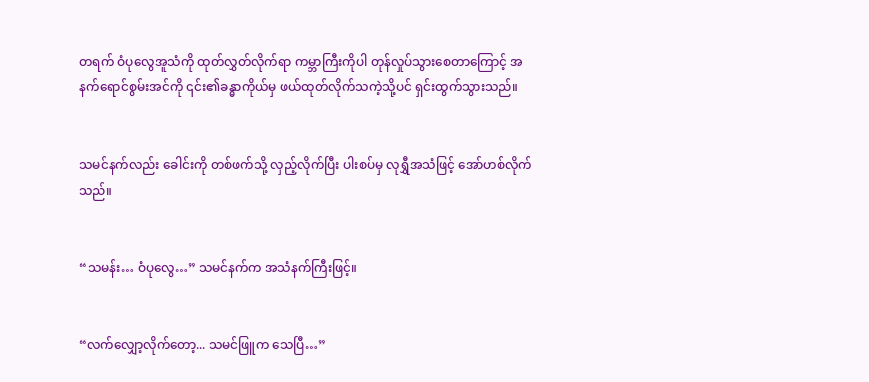တရက် ဝံပုလွေအူသံကို ထုတ်လွှတ်လိုက်ရာ ကမ္ဘာကြီးကိုပါ တုန်လှုပ်သွားစေတာကြောင့် အနက်ရောင်စွမ်းအင်ကို ၎င်း၏ခန္ဓာကိုယ်မှ ဖယ်ထုတ်လိုက်သကဲ့သို့ပင် ရှင်းထွက်သွားသည်။


သမင်နက်လည်း ခေါင်းကို တစ်ဖက်သို့ လှည့်လိုက်ပြီး ပါးစပ်မှ လုရွှီအသံဖြင့် အော်ဟစ်လိုက်သည်။


“သမန်း… ဝံပုလွေ…” သမင်နက်က အသံနက်ကြီးဖြင့်။


“လက်လျှော့လိုက်တော့... သမင်ဖြူက သေပြီ…”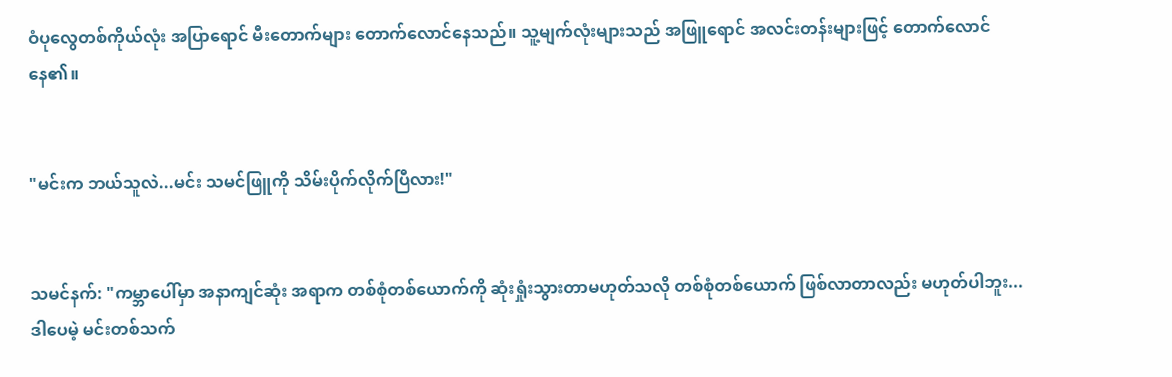ဝံပုလွေတစ်ကိုယ်လုံး အပြာရောင် မီးတောက်များ တောက်လောင်နေသည်။ သူ့မျက်လုံးများသည် အဖြူရောင် အလင်းတန်းများဖြင့် တောက်လောင်နေ၏။


"မင်းက ဘယ်သူလဲ...မင်း သမင်ဖြူကို သိမ်းပိုက်လိုက်ပြီလား!"


သမင်နက်: "ကမ္ဘာပေါ်မှာ အနာကျင်ဆုံး အရာက တစ်စုံတစ်ယောက်ကို ဆုံးရှုံးသွားတာမဟုတ်သလို တစ်စုံတစ်ယောက် ဖြစ်လာတာလည်း မဟုတ်ပါဘူး... ဒါပေမဲ့ မင်းတစ်သက်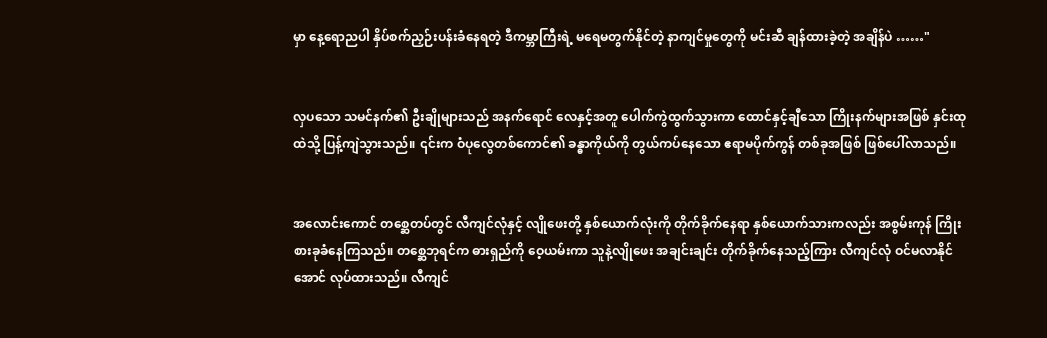မှာ နေ့ရောညပါ နှိပ်စက်ညှဉ်းပန်းခံနေရတဲ့ ဒီကမ္ဘာကြီးရဲ့ မရေမတွက်နိုင်တဲ့ နာကျင်မှုတွေကို မင်းဆီ ချန်ထားခဲ့တဲ့ အချိန်ပဲ ……"


လှပသော သမင်နက်၏ ဦးချိုများသည် အနက်ရောင် လေနှင့်အတူ ပေါက်ကွဲထွက်သွားကာ ထောင်နှင့်ချီသော ကြိုးနက်များအဖြစ် နှင်းထုထဲသို့ ပြန့်ကျဲသွားသည်။ ၎င်းက ဝံပုလွေတစ်ကောင်၏ ခန္ဓာကိုယ်ကို တွယ်ကပ်နေသော ဧရာမပိုက်ကွန် တစ်ခုအဖြစ် ဖြစ်ပေါ်လာသည်။


အလောင်းကောင် တစ္ဆေတပ်တွင် လီကျင်လုံနှင့် လျိုဖေးတို့ နှစ်ယောက်လုံးကို တိုက်ခိုက်နေရာ နှစ်ယောက်သားကလည်း အစွမ်းကုန် ကြိုးစားခုခံနေကြသည်။ တစ္ဆေဘုရင်က ဓားရှည်ကို ဝေ့ယမ်းကာ သူနဲ့လျိုဖေး အချင်းချင်း တိုက်ခိုက်နေသည့်ကြား လီကျင်လုံ ဝင်မလာနိုင်အောင် လုပ်ထားသည်။ လီကျင်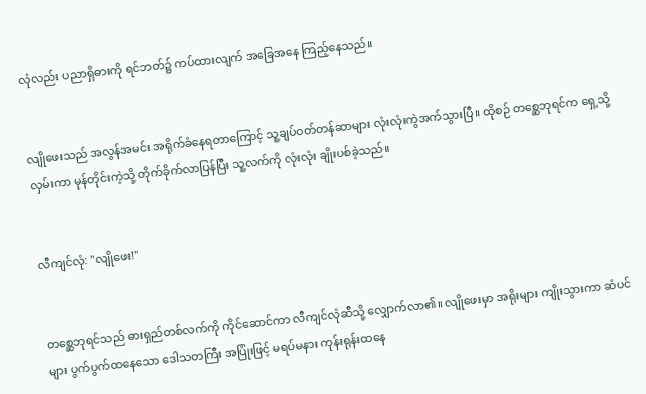လုံလည်း ပညာရှိဓားကို ရင်ဘတ်၌ ကပ်ထားလျက် အခြေအနေ ကြည့်နေသည်။


လျိုဖေးသည် အလွန်အမင်း အရိုက်ခံနေရတာကြောင့် သူ့ချပ်ဝတ်တန်ဆာများ လုံးလုံးကွဲအက်သွားပြီ။ ထိုစဉ် တစ္ဆေဘုရင်က ရှေ့သို့လှမ်းကာ မုန်တိုင်းကဲ့သို့ တိုက်ခိုက်လာပြန်ပြီး သူ့လက်ကို လုံးလုံး ချိုးပစ်ခဲ့သည်။


လီကျင်လုံ: "လျိုဖေး!"


တစ္ဆေဘုရင်သည် ဓားရှည်တစ်လက်ကို ကိုင်ဆောင်ကာ လီကျင်လုံဆီသို့ လျှောက်လာ၏။ လျိုဖေးမှာ အရိုးများ ကျိုးသွားကာ ဆံပင်များ ပွက်ပွက်ထနေသော ဒေါသတကြီး အပြုံးဖြင့် မရပ်မနား ကုန်းရုန်းထနေ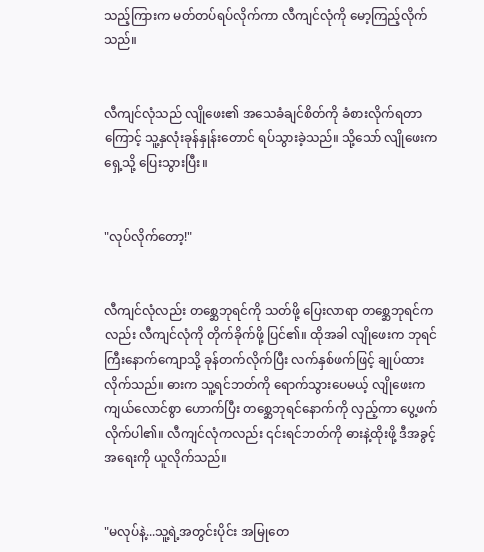သည့်ကြားက မတ်တပ်ရပ်လိုက်ကာ လီကျင်လုံကို မော့ကြည့်လိုက်သည်။


လီကျင်လုံသည် လျိုဖေး၏ အသေခံချင်စိတ်ကို ခံစားလိုက်ရတာကြောင့် သူ့နှလုံးခုန်နှုန်းတောင် ရပ်သွားခဲ့သည်။ သို့သော် လျိုဖေးက ရှေ့သို့ ပြေးသွားပြီး။


"လုပ်လိုက်တော့!"


လီကျင်လုံလည်း တစ္ဆေဘုရင်ကို သတ်ဖို့ ပြေးလာရာ တစ္ဆေဘုရင်ကလည်း လီကျင်လုံကို တိုက်ခိုက်ဖို့ ပြင်၏။ ထိုအခါ လျိုဖေးက ဘုရင်ကြီးနောက်ကျောသို့ ခုန်တက်လိုက်ပြီး လက်နှစ်ဖက်ဖြင့် ချုပ်ထားလိုက်သည်။ ဓားက သူ့ရင်ဘတ်ကို ရောက်သွားပေမယ့် လျိုဖေးက ကျယ်လောင်စွာ ဟောက်ပြီး တစ္ဆေဘုရင်နောက်ကို လှည့်ကာ ပွေ့ဖက်လိုက်ပါ၏။ လီကျင်လုံကလည်း ၎င်းရင်ဘတ်ကို ဓားနဲ့ထိုးဖို့ ဒီအခွင့်အရေးကို ယူလိုက်သည်။


"မလုပ်နဲ့...သူ့ရဲ့အတွင်းပိုင်း အမြုတေ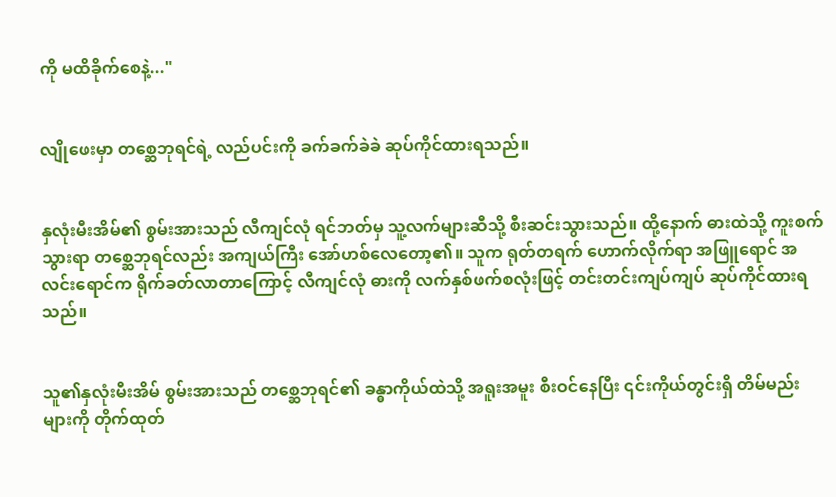ကို မထိခိုက်စေနဲ့..."


လျိုဖေးမှာ တစ္ဆေဘုရင်ရဲ့ လည်ပင်းကို ခက်ခက်ခဲခဲ ဆုပ်ကိုင်ထားရသည်။


နှလုံးမီးအိမ်၏ စွမ်းအားသည် လီကျင်လုံ ရင်ဘတ်မှ သူ့လက်များဆီသို့ စီးဆင်းသွားသည်။ ထို့နောက် ဓားထဲသို့ ကူးစက်သွားရာ တစ္ဆေဘုရင်လည်း အကျယ်ကြီး အော်ဟစ်လေတော့၏။ သူက ရုတ်တရက် ဟောက်လိုက်ရာ အဖြူရောင် အလင်းရောင်က ရိုက်ခတ်လာတာကြောင့် လီကျင်လုံ ဓားကို လက်နှစ်ဖက်စလုံးဖြင့် တင်းတင်းကျပ်ကျပ် ဆုပ်ကိုင်ထားရသည်။


သူ၏နှလုံးမီးအိမ် စွမ်းအားသည် တစ္ဆေဘုရင်၏ ခန္ဓာကိုယ်ထဲသို့ အရူးအမူး စီးဝင်နေပြီး ၎င်းကိုယ်တွင်းရှိ တိမ်မည်းများကို တိုက်ထုတ်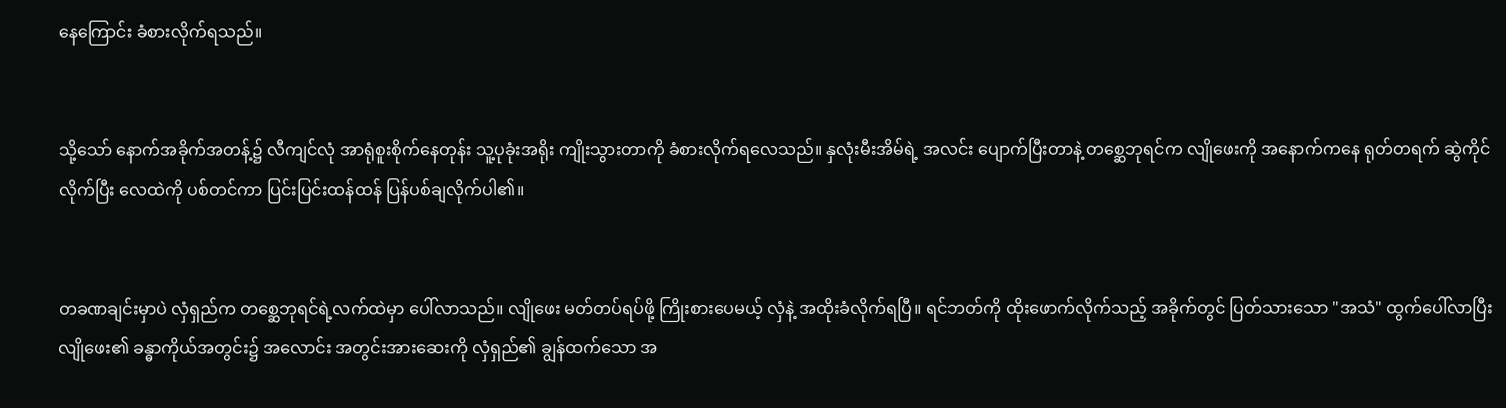နေကြောင်း ခံစားလိုက်ရသည်။


သို့သော် နောက်အခိုက်အတန့်၌ လီကျင်လုံ အာရုံစူးစိုက်နေတုန်း သူ့ပုခုံးအရိုး ကျိုးသွားတာကို ခံစားလိုက်ရလေသည်။ နှလုံးမီးအိမ်ရဲ့ အလင်း ပျောက်ပြီးတာနဲ့ တစ္ဆေဘုရင်က လျိုဖေးကို အနောက်ကနေ ရုတ်တရက် ဆွဲကိုင်လိုက်ပြီး လေထဲကို ပစ်တင်ကာ ပြင်းပြင်းထန်ထန် ပြန်ပစ်ချလိုက်ပါ၏။


တခဏချင်းမှာပဲ လှံရှည်က တစ္ဆေဘုရင်ရဲ့လက်ထဲမှာ ပေါ်လာသည်။ လျိုဖေး မတ်တပ်ရပ်ဖို့ ကြိုးစားပေမယ့် လှံနဲ့ အထိုးခံလိုက်ရပြီ။ ရင်ဘတ်ကို ထိုးဖောက်လိုက်သည့် အခိုက်တွင် ပြတ်သားသော "အသံ" ထွက်ပေါ်လာပြီး လျိုဖေး၏ ခန္ဓာကိုယ်အတွင်း၌ အလောင်း အတွင်းအားဆေးကို လှံရှည်၏ ချွန်ထက်သော အ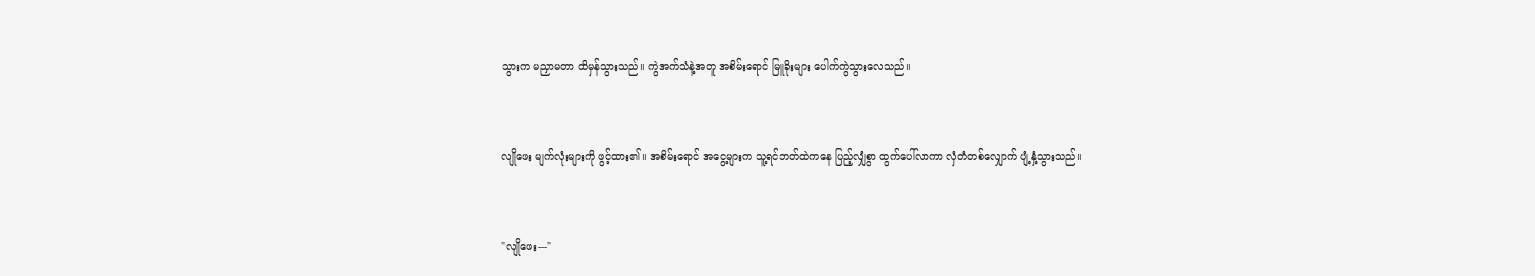သွားက မညှာမတာ ထိမှန်သွားသည်။ ကွဲအက်သံနဲ့အတူ အစိမ်းရောင် မြူခိုးများ ပေါက်ကွဲသွားလေသည်။


လျိုဖေး မျက်လုံးများကို ဖွင့်ထား၏။ အစိမ်းရောင် အငွေ့များက သူ့ရင်ဘတ်ထဲကနေ ပြည့်လျှံစွာ ထွက်ပေါ်လာကာ လှံတံတစ်လျှောက် ပျံ့နှံ့သွားသည်။


"လျိုဖေး---"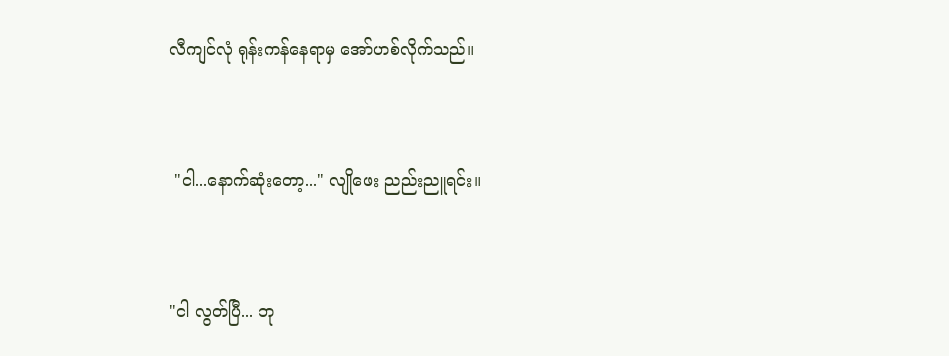လီကျင်လုံ ရုန်းကန်နေရာမှ အော်ဟစ်လိုက်သည်။


 "ငါ...နောက်ဆုံးတော့..." လျိုဖေး ညည်းညူရင်း။


"ငါ လွတ်ပြီ... ဘု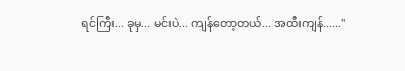ရင်ကြီး... ခုမှ... မင်းပဲ... ကျန်တော့တယ်... အထီးကျန်......"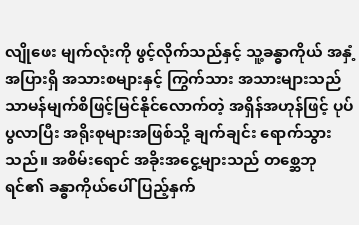လျိုဖေး မျက်လုံးကို ဖွင့်လိုက်သည်နှင့် သူ့ခန္ဓာကိုယ် အနှံ့အပြားရှိ အသားစများနှင့် ကြွက်သား အသားများသည် သာမန်မျက်စိဖြင့်မြင်နိုင်လောက်တဲ့ အရှိန်အဟုန်ဖြင့် ပုပ်ပွလာပြီး အရိုးစုများအဖြစ်သို့ ချက်ချင်း ရောက်သွားသည်။ အစိမ်းရောင် အခိုးအငွေ့များသည် တစ္ဆေဘုရင်၏ ခန္ဓာကိုယ်ပေါ် ပြည့်နှက်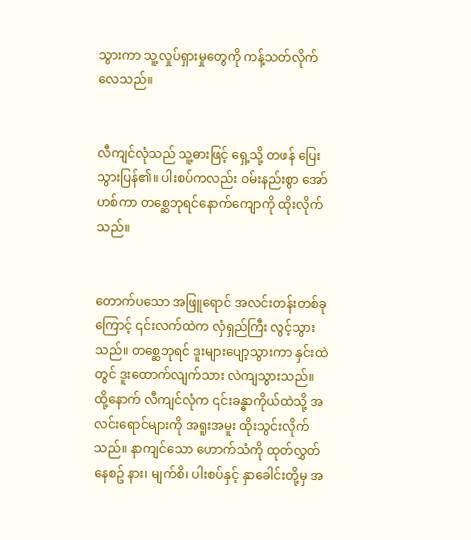သွားကာ သူ့လှုပ်ရှားမှုတွေကို ကန့်သတ်လိုက်လေသည်။


လီကျင်လုံသည် သူ့ဓားဖြင့် ရှေ့သို့ တဖန် ပြေးသွားပြန်၏။ ပါးစပ်ကလည်း ဝမ်းနည်းစွာ အော်ဟစ်ကာ တစ္ဆေဘုရင်နောက်ကျောကို ထိုးလိုက်သည်။


တောက်ပသော အဖြူရောင် အလင်းတန်းတစ်ခုကြောင့် ၎င်းလက်ထဲက လှံရှည်ကြီး လွင့်သွားသည်။ တစ္ဆေဘုရင် ဒူးများပျော့သွားကာ နှင်းထဲတွင် ဒူးထောက်လျက်သား လဲကျသွားသည်။ ထို့နောက် လီကျင်လုံက ၎င်းခန္ဓာကိုယ်ထဲသို့ အလင်းရောင်များကို အရူးအမူး ထိုးသွင်းလိုက်သည်။ နာကျင်သော ဟောက်သံကို ထုတ်လွှတ်နေစဥ် နား၊ မျက်စိ၊ ပါးစပ်နှင့် နှာခေါင်းတို့မှ အ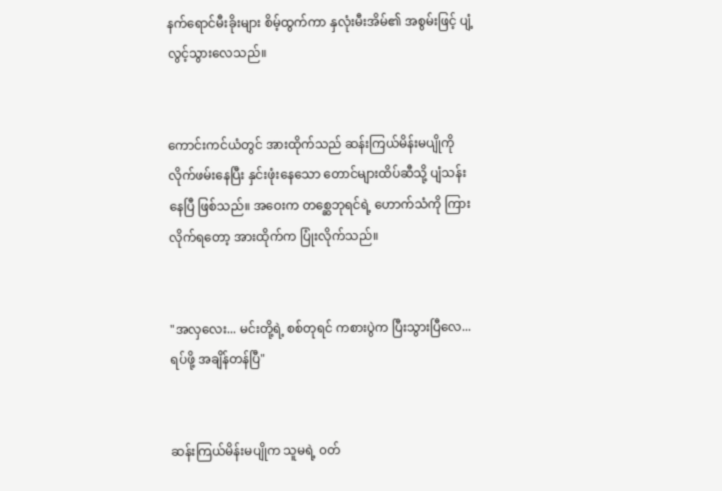နက်ရောင်မီးခိုးများ စိမ့်ထွက်ကာ နှလုံးမီးအိမ်၏ အစွမ်းဖြင့် ပျံ့လွင့်သွားလေသည်။


ကောင်းကင်ယံတွင် အားထိုက်သည် ဆန်းကြယ်မိန်းမပျိုကို လိုက်ဖမ်းနေပြီး နှင်းဖုံးနေသော တောင်များထိပ်ဆီသို့ ပျံသန်းနေပြီ ဖြစ်သည်။ အဝေးက တစ္ဆေဘုရင်ရဲ့ ဟောက်သံကို ကြားလိုက်ရတော့ အားထိုက်က ပြုံးလိုက်သည်။


"အလှလေး... မင်းတို့ရဲ့ စစ်တုရင် ကစားပွဲက ပြီးသွားပြီလေ... ရပ်ဖို့ အချိန်တန်ပြီ"


ဆန်းကြယ်မိန်းမပျိုက သူမရဲ့ ၀တ်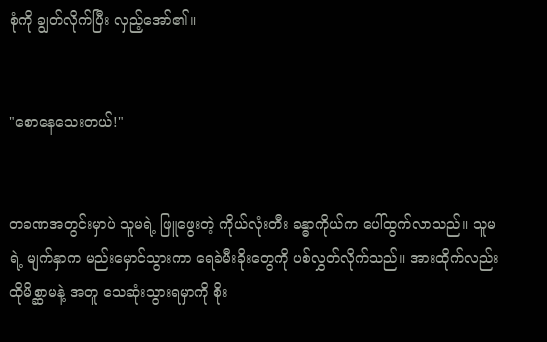စုံကို ချွတ်လိုက်ပြီး လှည့်အော်၏။


"စောနေသေးတယ်!"


တခဏအတွင်းမှာပဲ သူမရဲ့ ဖြူဖွေးတဲ့ ကိုယ်လုံးတီး ခန္ဓာကိုယ်က ပေါ်ထွက်လာသည်။ သူမရဲ့ မျက်နှာက မည်းမှောင်သွားကာ ရေခဲမီးခိုးတွေကို ပစ်လွှတ်လိုက်သည်။ အားထိုက်လည်း ထိုမိစ္ဆာမနဲ့ အတူ သေဆုံးသွားရမှာကို စိုး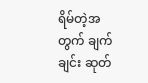ရိမ်တဲ့အတွက် ချက်ချင်း ဆုတ်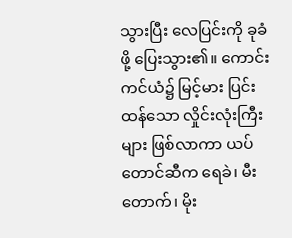သွားပြီး လေပြင်းကို ခုခံဖို့ ပြေးသွား၏။ ကောင်းကင်ယံ၌ မြင့်မား ပြင်းထန်သော လှိုင်းလုံးကြီးများ ဖြစ်လာကာ ယပ်တောင်ဆီက ရေခဲ၊ မီးတောက်၊ မိုး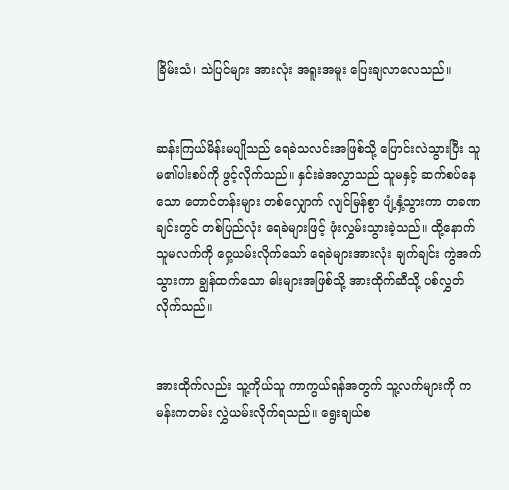ခြိမ်းသံ၊ သဲပြင်များ အားလုံး အရူးအမူး ပြေးချလာလေသည်။


ဆန်းကြယ်မိန်းမပျိုသည် ရေခဲသလင်းအဖြစ်သို့ ပြောင်းလဲသွားပြီး သူမ၏ပါးစပ်ကို ဖွင့်လိုက်သည်။ နှင်းခဲအလွှာသည် သူမနှင့် ဆက်စပ်နေသော တောင်တန်းများ တစ်လျှောက် လျင်မြန်စွာ ပျံ့နှံ့သွားကာ တခဏချင်းတွင် တစ်ပြည်လုံး ရေခဲများဖြင့် ဖုံးလွှမ်းသွားခဲ့သည်။ ထို့နောက် သူမလက်ကို ဝှေ့ယမ်းလိုက်သော် ရေခဲများအားလုံး ချက်ချင်း ကွဲအက်သွားကာ ချွန်ထက်သော ဓါးများအဖြစ်သို့ အားထိုက်ဆီသို့ ပစ်လွှတ်လိုက်သည်။


အားထိုက်လည်း သူ့ကိုယ်သူ ကာကွယ်ရန်အတွက် သူ့လက်များကို ကမန်းကတမ်း လွှဲယမ်းလိုက်ရသည်။ ရွေးချယ်စ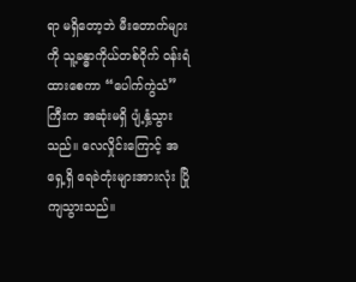ရာ မရှိတော့ဘဲ မီးတောက်များကို သူ့ခန္ဓာကိုယ်တစ်ဝိုက် ဝန်းရံထားစေကာ “ပေါက်ကွဲသံ” ကြီးက အဆုံးမရှိ ပျံ့နှံ့သွားသည်။ လေလှိုင်းကြောင့် အရှေ့ရှိ ရေခဲတုံးများအားလုံး ပြိုကျသွားသည်။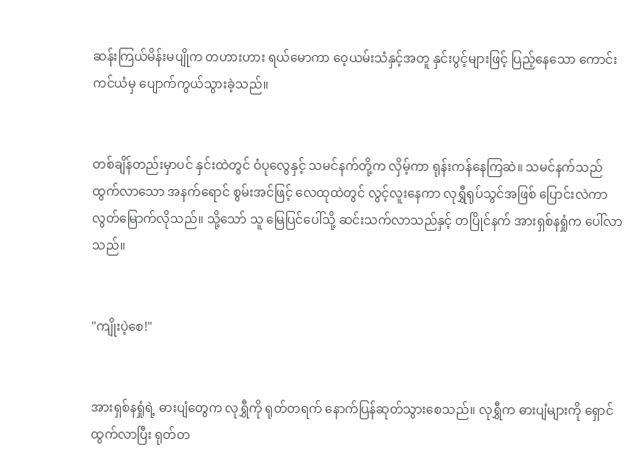ဆန်းကြယ်မိန်းမပျိုက တဟားဟား ရယ်မောကာ ဝေ့ယမ်းသံနှင့်အတူ နှင်းပွင့်များဖြင့် ပြည့်နေသော ကောင်းကင်ယံမှ ပျောက်ကွယ်သွားခဲ့သည်။


တစ်ချိန်တည်းမှာပင် နှင်းထဲတွင် ဝံပုလွေနှင့် သမင်နက်တို့က လှိမ့်ကာ ရုန်းကန်နေကြဆဲ။ သမင်နက်သည် ထွက်လာသော အနက်ရောင် စွမ်းအင်ဖြင့် လေထုထဲတွင် လွင့်လူးနေကာ လုရွှီရုပ်သွင်အဖြစ် ပြောင်းလဲကာ လွတ်မြောက်လိုသည်။ သို့သော် သူ မြေပြင်ပေါ်သို့ ဆင်းသက်လာသည်နှင့် တပြိုင်နက် အားရှစ်နရှုံက ပေါ်လာသည်။


"ကျိုးပဲ့စေ!"


အားရှစ်နရှုံရဲ့ ဓားပျံတွေက လုရွှီကို ရုတ်တရက် နောက်ပြန်ဆုတ်သွားစေသည်။ လုရွှီက ဓားပျံများကို ရှောင်ထွက်လာပြီး ရုတ်တ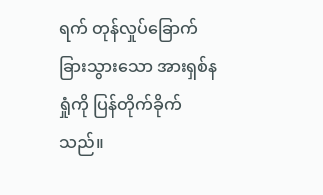ရက် တုန်လှုပ်ခြောက်ခြားသွားသော အားရှစ်နရှုံကို ပြန်တိုက်ခိုက်သည်။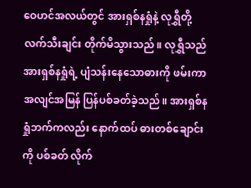ဝေဟင်အလယ်တွင် အားရှစ်နရှုံနဲ့ လုရွှီတို့ လက်သီးချင်း တိုက်မိသွားသည်။ လုရွှီသည် အားရှစ်နရှုံရဲ့ ပျံသန်းနေသောဓားကို ဖမ်းကာ အလျင်အမြန် ပြန်ပစ်ခတ်ခဲ့သည်။ အားရှစ်နရှုံဘက်ကလည်း နောက်ထပ် ဓားတစ်ချောင်းကို ပစ်ခတ် လိုက်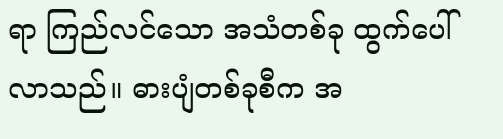ရာ ကြည်လင်သော အသံတစ်ခု ထွက်ပေါ်လာသည်။ ဓားပျံတစ်ခုစီက အ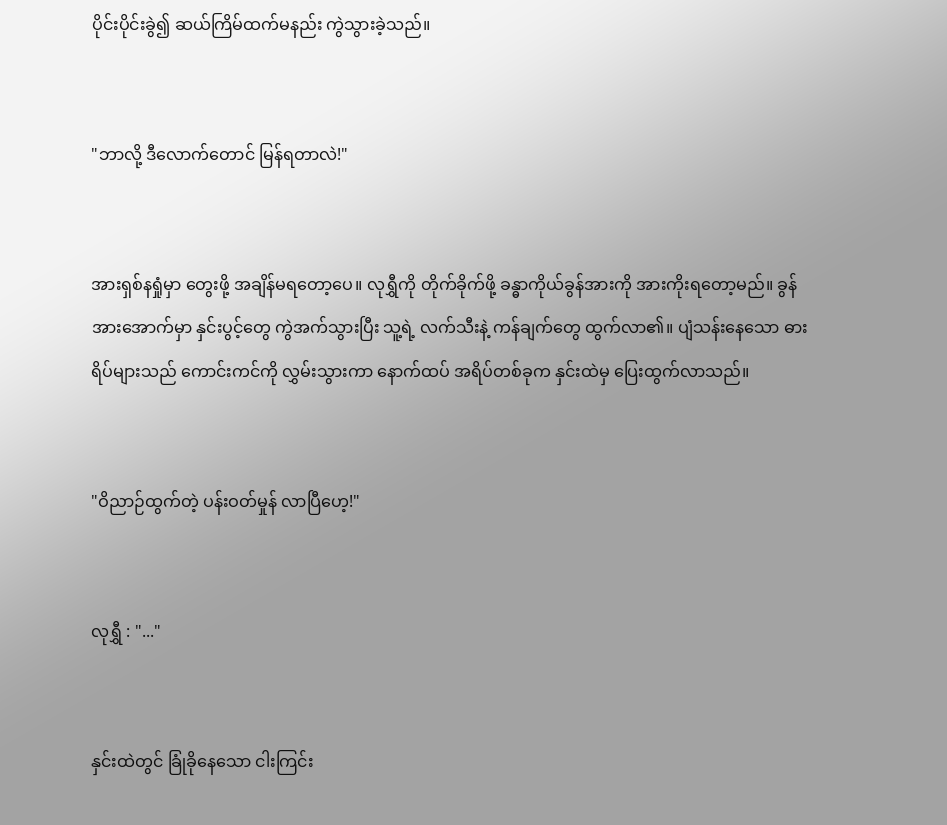ပိုင်းပိုင်းခွဲ၍ ဆယ်ကြိမ်ထက်မနည်း ကွဲသွားခဲ့သည်။


"ဘာလို့ ဒီလောက်တောင် မြန်ရတာလဲ!"


အားရှစ်နရှုံမှာ တွေးဖို့ အချိန်မရတော့ပေ။ လုရွှီကို တိုက်ခိုက်ဖို့ ခန္ဓာကိုယ်ခွန်အားကို အားကိုးရတော့မည်။ ခွန်အားအောက်မှာ နှင်းပွင့်တွေ ကွဲအက်သွားပြီး သူ့ရဲ့ လက်သီးနဲ့ ကန်ချက်တွေ ထွက်လာ၏။ ပျံသန်းနေသော ဓားရိပ်များသည် ကောင်းကင်ကို လွှမ်းသွားကာ နောက်ထပ် အရိပ်တစ်ခုက နှင်းထဲမှ ပြေးထွက်လာသည်။


"ဝိညာဉ်ထွက်တဲ့ ပန်းဝတ်မှုန် လာပြီဟေ့!"


လုရွှီ : "..."


နှင်းထဲတွင် ခြုံခိုနေသော ငါးကြင်း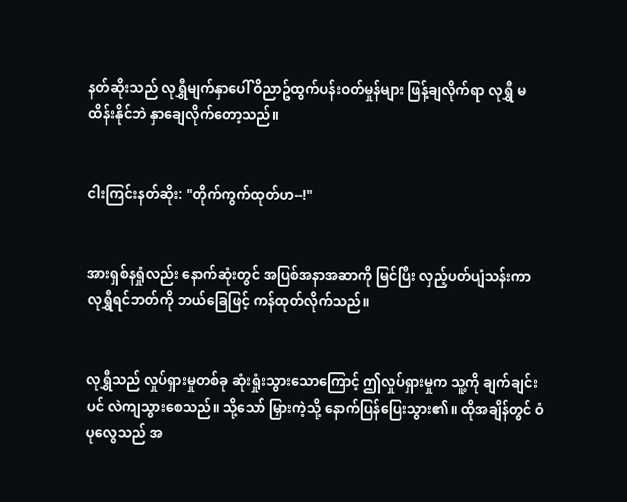နတ်ဆိုးသည် လုရွှီမျက်နှာပေါ် ဝိညာဥ်ထွက်ပန်းဝတ်မှုန်များ ဖြန့်ချလိုက်ရာ လုရွှီ မထိန်းနိုင်ဘဲ နှာချေလိုက်တော့သည်။


ငါးကြင်းနတ်ဆိုး: "တိုက်ကွက်ထုတ်ဟ--!"


အားရှစ်နရှုံလည်း နောက်ဆုံးတွင် အပြစ်အနာအဆာကို မြင်ပြီး လှည့်ပတ်ပျံသန်းကာ လုရွှီရင်ဘတ်ကို ဘယ်ခြေဖြင့် ကန်ထုတ်လိုက်သည်။


လုရွှီသည် လှုပ်ရှားမှုတစ်ခု ဆုံးရှုံးသွားသောကြောင့် ဤလှုပ်ရှားမှုက သူ့ကို ချက်ချင်းပင် လဲကျသွားစေသည်။ သို့သော် မြှားကဲ့သို့ နောက်ပြန်ပြေးသွား၏။ ထိုအချိန်တွင် ဝံပုလွေသည် အ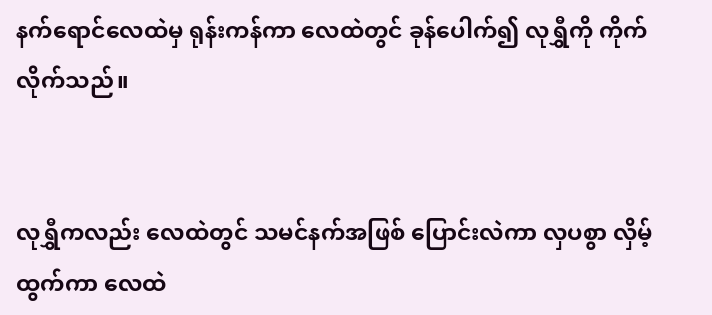နက်ရောင်လေထဲမှ ရုန်းကန်ကာ လေထဲတွင် ခုန်ပေါက်၍ လုရွှီကို ကိုက်လိုက်သည်။


လုရွှီကလည်း လေထဲတွင် သမင်နက်အဖြစ် ပြောင်းလဲကာ လှပစွာ လှိမ့်ထွက်ကာ လေထဲ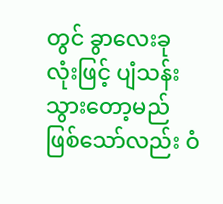တွင် ခွာလေးခုလုံးဖြင့် ပျံသန်းသွားတော့မည် ဖြစ်သော်လည်း ဝံ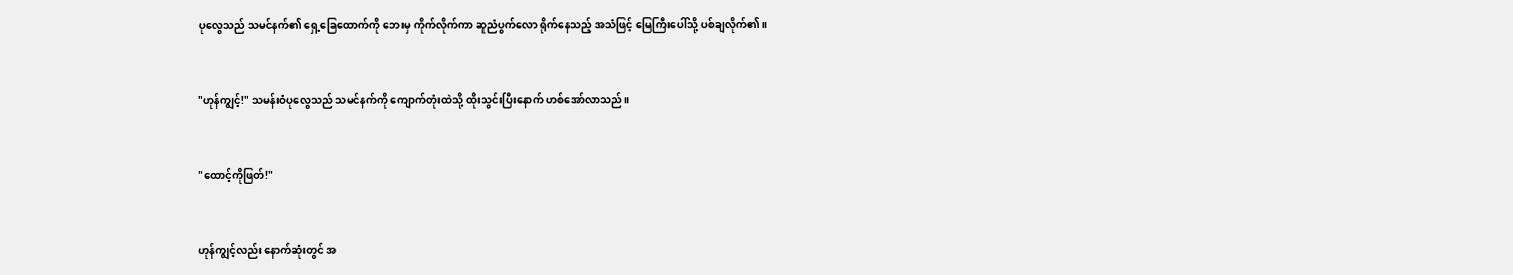ပုလွေသည် သမင်နက်၏ ရှေ့ခြေထောက်ကို ဘေးမှ ကိုက်လိုက်ကာ ဆူညံပွက်လော ရိုက်နေသည့် အသံဖြင့် မြေကြီးပေါ်သို့ ပစ်ချလိုက်၏။


"ဟုန်ကျွင့်!" သမန်းဝံပုလွေသည် သမင်နက်ကို ကျောက်တုံးထဲသို့ ထိုးသွင်းပြီးနောက် ဟစ်အော်လာသည်။


"ထောင့်ကိုဖြတ်!"


ဟုန်ကျွင့်လည်း နောက်ဆုံးတွင် အ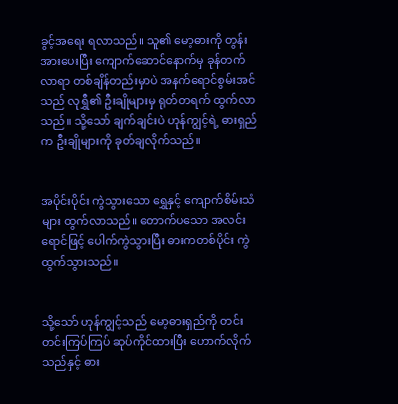ခွင့်အရေး ရလာသည်။ သူ၏ မော့ဓားကို တွန်းအားပေးပြီး ကျောက်ဆောင်နောက်မှ ခုန်တက်လာရာ တစ်ချိန်တည်းမှာပဲ အနက်ရောင်စွမ်းအင်သည် လုရွှီ၏ ဦးချိုများမှ ရုတ်တရက် ထွက်လာသည်။ သို့သော် ချက်ချင်းပဲ ဟုန်ကျွင့်ရဲ့ ဓားရှည်က ဦးချိုများကို ခုတ်ချလိုက်သည်။


အပိုင်းပိုင်း ကွဲသွားသော ရွှေနှင့် ကျောက်စိမ်းသံများ ထွက်လာသည်။ တောက်ပသော အလင်းရောင်ဖြင့် ပေါက်ကွဲသွားပြီး ဓားကတစ်ပိုင်း ကွဲထွက်သွားသည်။


သို့သော် ဟုန်ကျွင့်သည် မော့ဓားရှည်ကို တင်းတင်းကြပ်ကြပ် ဆုပ်ကိုင်ထားပြီး ဟောက်လိုက်သည်နှင့် ဓား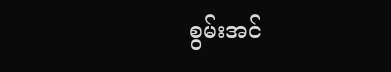စွမ်းအင်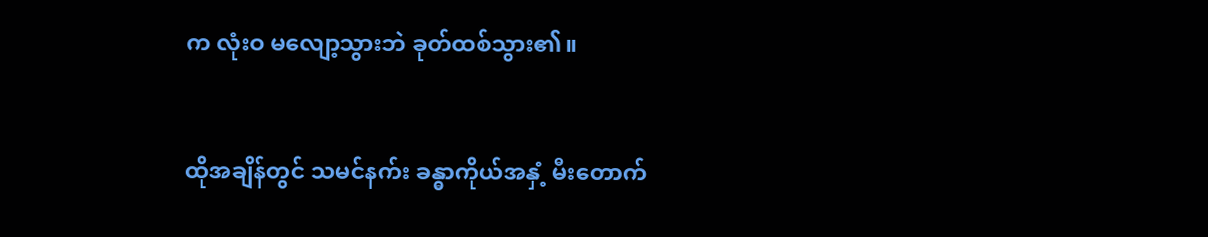က လုံးဝ မလျော့သွားဘဲ ခုတ်ထစ်သွား၏။


ထိုအချိန်တွင် သမင်နက်း ခန္ဓာကိုယ်အနှံ့ မီးတောက်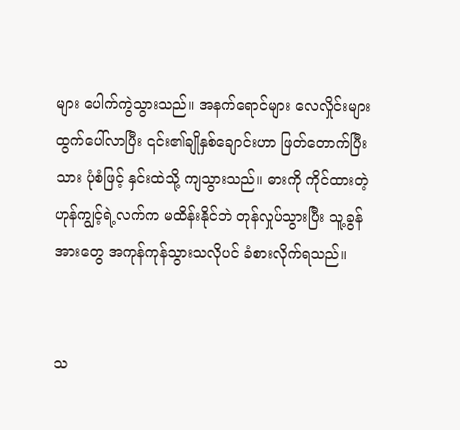များ ပေါက်ကွဲသွားသည်။ အနက်ရောင်များ လေလှိုင်းများ ထွက်ပေါ်လာပြီး ၎င်း၏ချိုနှစ်ချောင်းဟာ ဖြတ်တောက်ပြီးသား ပုံစံဖြင့် နှင်းထဲသို့ ကျသွားသည်။ ဓားကို ကိုင်ထားတဲ့ ဟုန်ကျွင့်ရဲ့လက်က မထိန်းနိုင်ဘဲ တုန်လှုပ်သွားပြီး သူ့ခွန်အားတွေ အကုန်ကုန်သွားသလိုပင် ခံစားလိုက်ရသည်။


သ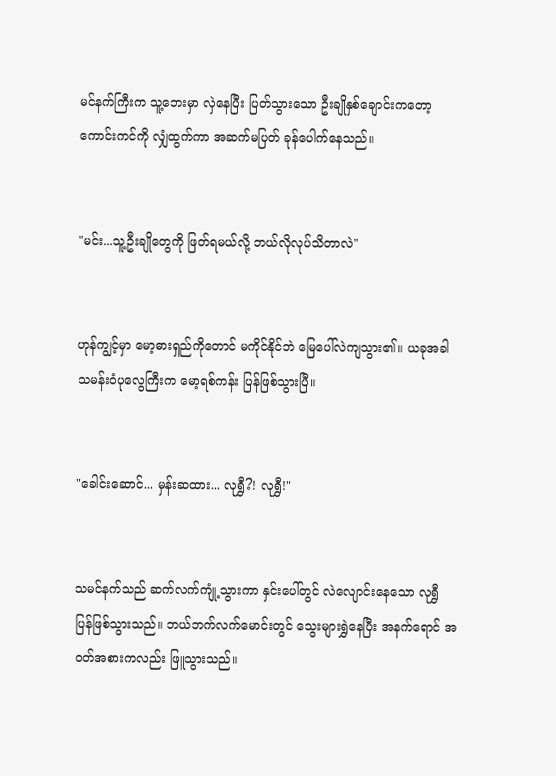မင်နက်ကြီးက သူ့ဘေးမှာ လှဲနေပြီး ပြတ်သွားသော ဦးချိုနှစ်ချောင်းကတော့ ကောင်းကင်ကို လျှံထွက်ကာ အဆက်မပြတ် ခုန်ပေါက်နေသည်။


"မင်း...သူ့ဦးချိုတွေကို ဖြတ်ရမယ်လို့ ဘယ်လိုလုပ်သိတာလဲ"


ဟုန်ကျွင့်မှာ မော့ဓားရှည်ကိုတောင် မကိုင်နိုင်ဘဲ မြေပေါ်လဲကျသွား၏။ ယခုအခါ သမန်းဝံပုလွေကြီးက မော့ရစ်ကန်း ပြန်ဖြစ်သွားပြီ။


"ခေါင်းဆောင်... မှန်းဆထား... လုရွှီ?! လုရွှီ!"


သမင်နက်သည် ဆက်လက်ကျုံ့သွားကာ နှင်းပေါ်တွင် လဲလျောင်းနေသော လုရွှီ ပြန်ဖြစ်သွားသည်။ ဘယ်ဘက်လက်မောင်းတွင် သွေးများရွှဲနေပြီး အနက်ရောင် အဝတ်အစားကလည်း ဖြူသွားသည်။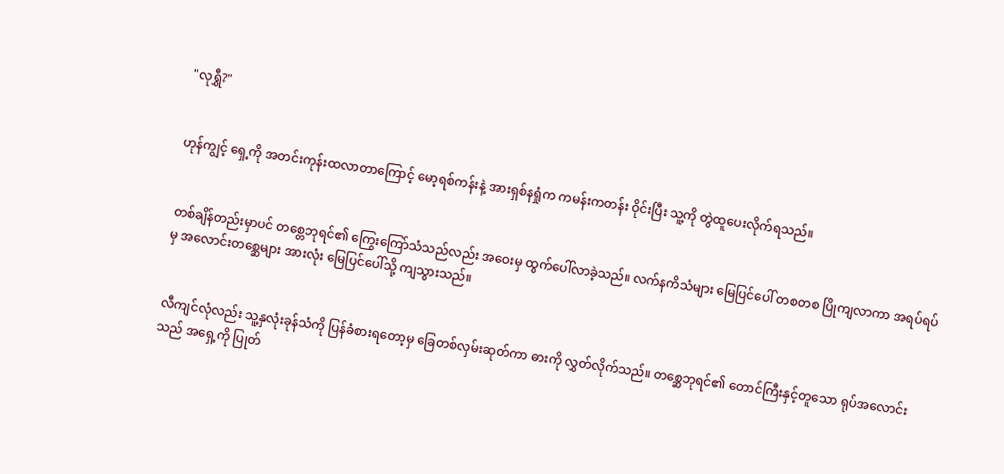"လုရွှီ?"


ဟုန်ကျွင့် ရှေ့ကို အတင်းကုန်းထလာတာကြောင့် မော့ရစ်ကန်းနဲ့ အားရှစ်နရှုံက ကမန်းကတန်း ဝိုင်းပြီး သူ့ကို တွဲထူပေးလိုက်ရသည်။


တစ်ချိန်တည်းမှာပင် တစ္တေဘုရင်၏ ကြွေးကြော်သံသည်လည်း အဝေးမှ ထွက်ပေါ်လာခဲ့သည်။ လက်နကိသံများ မြေပြင်ပေါ် တစတစ ပြိုကျလာကာ အရပ်ရပ်မှ အလောင်းတစ္ဆေများ အားလုံး မြေပြင်ပေါ်သို့ ကျသွားသည်။


လီကျင်လုံလည်း သူ့နှလုံးခုန်သံကို ပြန်ခံစားရတော့မှ ခြေတစ်လှမ်းဆုတ်ကာ ဓားကို လွှတ်လိုက်သည်။ တစ္ဆေဘုရင်၏ တောင်ကြီးနှင့်တူသော ရုပ်အလောင်းသည် အရှေ့ကို ပြုတ်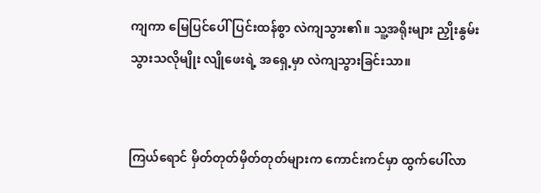ကျကာ မြေပြင်ပေါ် ပြင်းထန်စွာ လဲကျသွား၏။ သူ့အရိုးများ ညှိုးနွမ်းသွားသလိုမျိုး လျိုဖေးရဲ့ အရှေ့မှာ လဲကျသွားခြင်းသာ။


ကြယ်ရောင် မှိတ်တုတ်မှိတ်တုတ်များက ကောင်းကင်မှာ ထွက်ပေါ်လာ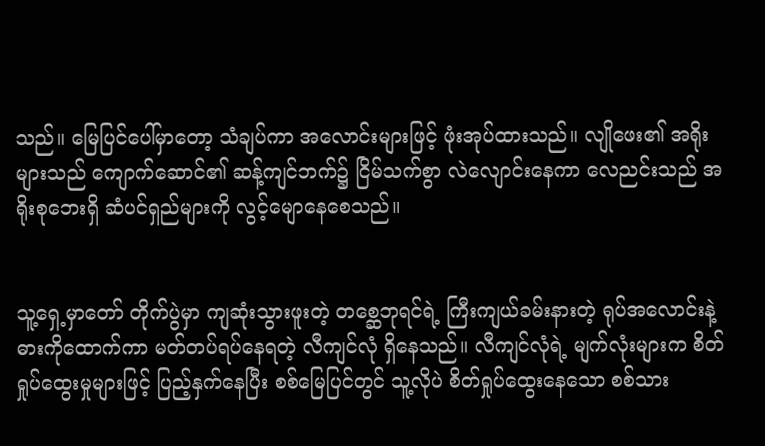သည်။ မြေပြင်ပေါ်မှာတော့ သံချပ်ကာ အလောင်းများဖြင့် ဖုံးအုပ်ထားသည်။ လျိုဖေး၏ အရိုးများသည် ကျောက်ဆောင်၏ ဆန့်ကျင်ဘက်၌ ငြိမ်သက်စွာ လဲလျောင်းနေကာ လေညင်းသည် အရိုးစုဘေးရှိ ဆံပင်ရှည်များကို လွင့်မျောနေစေသည်။


သူ့ရှေ့မှာတော် တိုက်ပွဲမှာ ကျဆုံးသွားဖူးတဲ့ တစ္ဆေဘုရင်ရဲ့ ကြီးကျယ်ခမ်းနားတဲ့ ရုပ်အလောင်းနဲ့ ဓားကိုထောက်ကာ မတ်တပ်ရပ်နေရတဲ့ လီကျင်လုံ ရှိနေသည်။ လီကျင်လုံရဲ့ မျက်လုံးများက စိတ်ရှုပ်ထွေးမှုများဖြင့် ပြည့်နှက်နေပြီး စစ်မြေပြင်တွင် သူ့လိုပဲ စိတ်ရှုပ်ထွေးနေသော စစ်သား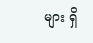များ ရှိ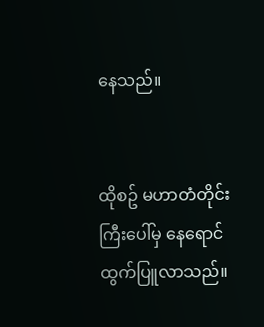နေသည်။


ထိုစဥ် မဟာတံတိုင်းကြီးပေါ်မှ နေရောင် ထွက်ပြူလာသည်။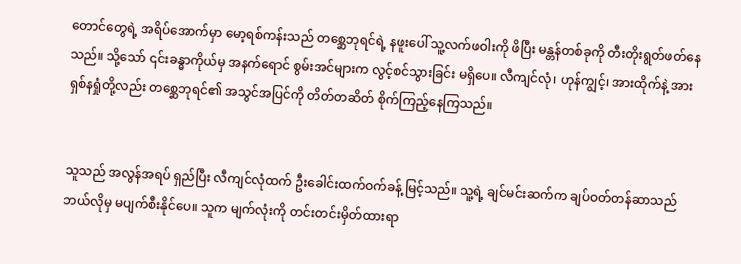တောင်တွေရဲ့ အရိပ်အောက်မှာ မော့ရစ်ကန်းသည် တစ္ဆေဘုရင်ရဲ့ နဖူးပေါ် သူ့လက်ဖဝါးကို ဖိပြီး မန္တန်တစ်ခုကို တီးတိုးရွတ်ဖတ်နေသည်။ သို့သော် ၎င်းခန္ဓာကိုယ်မှ အနက်ရောင် စွမ်းအင်များက လွင့်စင်သွားခြင်း မရှိပေ။ လီကျင်လုံ၊ ဟုန်ကျွင့်၊ အားထိုက်နဲ့ အားရှစ်နရှုံတို့လည်း တစ္ဆေဘုရင်၏ အသွင်အပြင်ကို တိတ်တဆိတ် စိုက်ကြည့်နေကြသည်။


သူသည် အလွန်အရပ် ရှည်ပြီး လီကျင်လုံထက် ဦးခေါင်းထက်ဝက်ခန့် မြင့်သည်။ သူ့ရဲ့ ချင်မင်းဆက်က ချပ်ဝတ်တန်ဆာသည် ဘယ်လိုမှ မပျက်စီးနိုင်ပေ။ သူက မျက်လုံးကို တင်းတင်းမှိတ်ထားရာ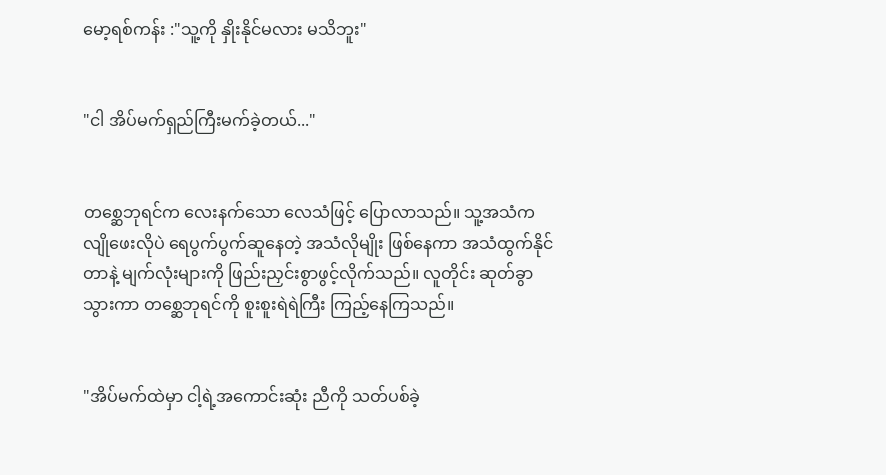မော့ရစ်ကန်း :"သူ့ကို နှိုးနိုင်မလား မသိဘူး"


"ငါ အိပ်မက်ရှည်ကြီးမက်ခဲ့တယ်..."


တစ္ဆေဘုရင်က လေးနက်သော လေသံဖြင့် ပြောလာသည်။ သူ့အသံက လျိုဖေးလိုပဲ ရေပွက်ပွက်ဆူနေတဲ့ အသံလိုမျိုး ဖြစ်နေကာ အသံထွက်နိုင်တာနဲ့ မျက်လုံးများကို ဖြည်းညှင်းစွာဖွင့်လိုက်သည်။ လူတိုင်း ဆုတ်ခွာသွားကာ တစ္ဆေဘုရင်ကို စူးစူးရဲရဲကြီး ကြည့်နေကြသည်။


"အိပ်မက်ထဲမှာ ငါ့ရဲ့အကောင်းဆုံး ညီကို သတ်ပစ်ခဲ့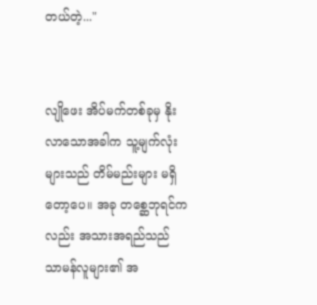တယ်တဲ့..."


လျိုဖေး အိပ်မက်တစ်ခုမှ နိုးလာသောအခါက သူ့မျက်လုံးများသည် တိမ်မည်းများ မရှိတော့ပေ။ အခု တစ္ဆေဘုရင်ကလည်း အသားအရည်သည် သာမန်လူများ၏ အ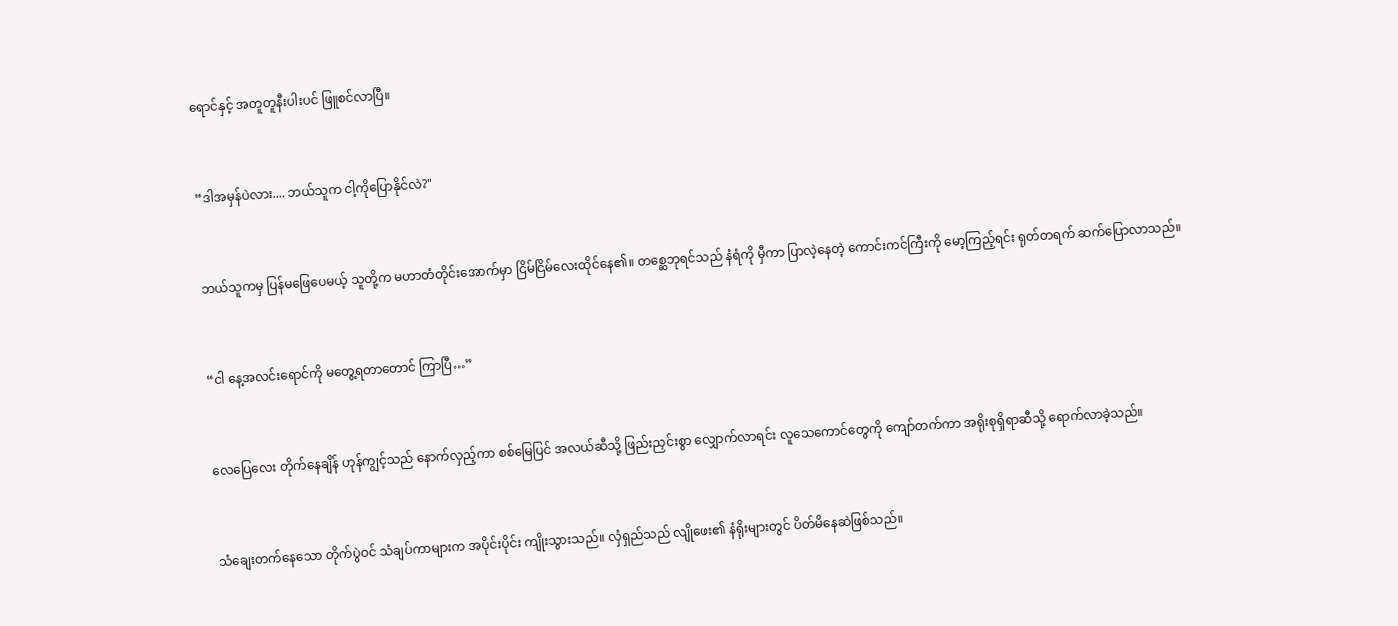ရောင်နှင့် အတူတူနီးပါးပင် ဖြူစင်လာပြီ။


“ဒါအမှန်ပဲလား.... ဘယ်သူက ငါ့ကိုပြောနိုင်လဲ?"


ဘယ်သူကမှ ပြန်မဖြေပေမယ့် သူတို့က မဟာတံတိုင်းအောက်မှာ ငြိမ်ငြိမ်လေးထိုင်နေ၏။ တစ္ဆေဘုရင်သည် နံရံကို မှီကာ ပြာလဲ့နေတဲ့ ကောင်းကင်ကြီးကို မော့ကြည့်ရင်း ရုတ်တရက် ဆက်ပြောလာသည်။


“ငါ နေ့အလင်းရောင်ကို မတွေ့ရတာတောင် ကြာပြီ…”


လေပြေလေး တိုက်နေချိန် ဟုန်ကျွင့်သည် နောက်လှည့်ကာ စစ်မြေပြင် အလယ်ဆီသို့ ဖြည်းညှင်းစွာ လျှောက်လာရင်း လူသေကောင်တွေကို ကျော်တက်ကာ အရိုးစုရှိရာဆီသို့ ရောက်လာခဲ့သည်။


သံချေးတက်နေသော တိုက်ပွဲဝင် သံချပ်ကာများက အပိုင်းပိုင်း ကျိုးသွားသည်။ လှံရှည်သည် လျိုဖေး၏ နံရိုးများတွင် ပိတ်မိနေဆဲဖြစ်သည်။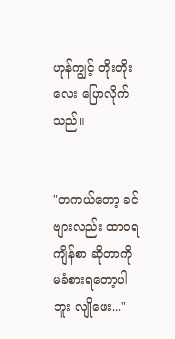ဟုန်ကျွင့် တိုးတိုးလေး ပြောလိုက်သည်။


"တကယ်တော့ ခင်ဗျားလည်း ထာဝရကျိန်စာ ဆိုတာကို မခံစားရတော့ပါဘူး လျိုဖေး..."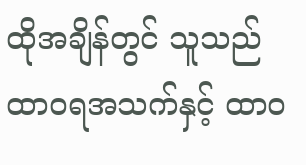ထိုအချိန်တွင် သူသည် ထာဝရအသက်နှင့် ထာဝ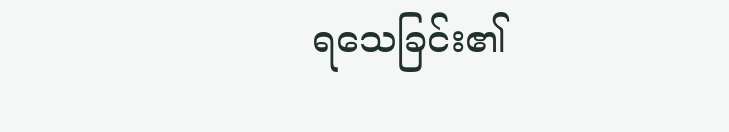ရသေခြင်း၏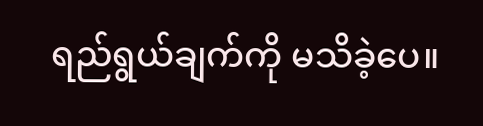ရည်ရွယ်ချက်ကို မသိခဲ့ပေ။